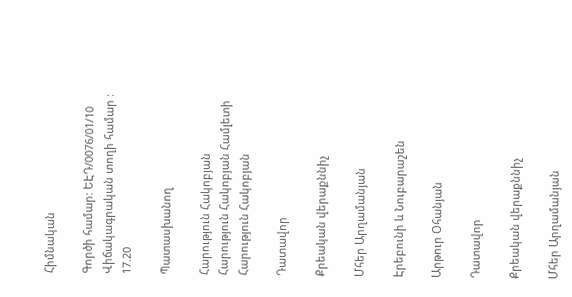Հիմնական

Գործի համար: ԵԷԴ/0076/01/10
Վիճակագրական տողի համար : 17.20

Պատասխանող

Հարություն Հակոբյան
Հարություն Հակոբյան Համլետի
Հարություն Հակոբյան

Դատավոր

Քրեական վերաքննիչ

Մհեր Արղամանյան

Էրեբունի և Նուբարաշեն

Արթուր Օհանյան

Դատավոր

Քրեական վերաքննիչ

Մհեր Արղամանյան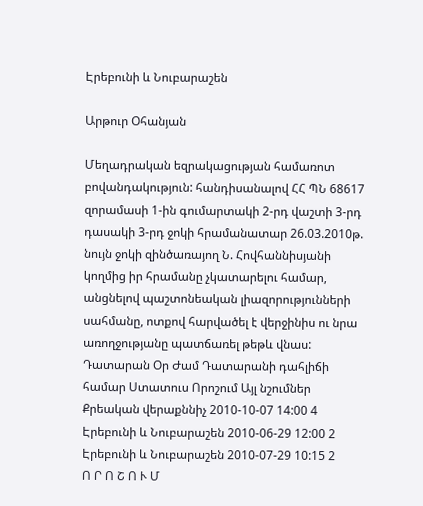Էրեբունի և Նուբարաշեն

Արթուր Օհանյան

Մեղադրական եզրակացության համառոտ բովանդակություն: հանդիսանալով ՀՀ ՊՆ 68617 զորամասի 1-ին գումարտակի 2-րդ վաշտի 3-րդ դասակի 3-րդ ջոկի հրամանատար 26.03.2010թ. նույն ջոկի զինծառայող Ն. Հովհաննիսյանի կողմից իր հրամանը չկատարելու համար, անցնելով պաշտոնեական լիազորությունների սահմանը, ոտքով հարվածել է վերջինիս ու նրա առողջությանը պատճառել թեթև վնաս:
Դատարան Օր Ժամ Դատարանի դահլիճի համար Ստատուս Որոշում Այլ նշումներ
Քրեական վերաքննիչ 2010-10-07 14:00 4
Էրեբունի և Նուբարաշեն 2010-06-29 12:00 2
Էրեբունի և Նուբարաշեն 2010-07-29 10:15 2
Ո Ր Ո Շ Ո Ւ Մ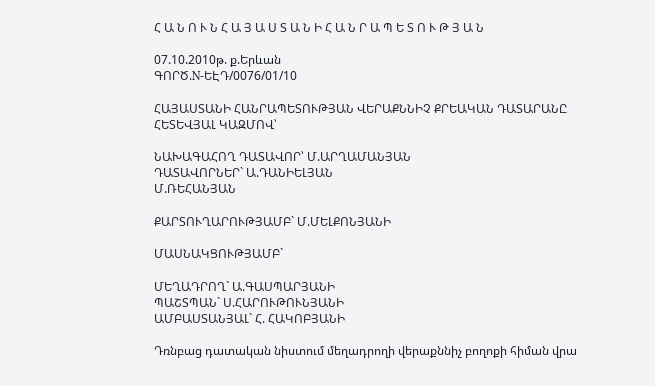Հ Ա Ն Ո Ւ Ն Հ Ա Յ Ա Ս Տ Ա Ն Ի Հ Ա Ն Ր Ա Պ Ե Տ Ո Ւ Թ Յ Ա Ն

07.10.2010թ. ք.Երևան
ԳՈՐԾ.N-ԵԷԴ/0076/01/10

ՀԱՅԱՍՏԱՆԻ ՀԱՆՐԱՊԵՏՈՒԹՅԱՆ ՎԵՐԱՔՆՆԻՉ ՔՐԵԱԿԱՆ ԴԱՏԱՐԱՆԸ
ՀԵՏԵՎՅԱԼ ԿԱԶՄՈՎ՝

ՆԱԽԱԳԱՀՈՂ ԴԱՏԱՎՈՐ՝ Մ.ԱՐՂԱՄԱՆՅԱՆ
ԴԱՏԱՎՈՐՆԵՐ` Ա.ԴԱՆԻԵԼՅԱՆ
Մ.ՌԵՀԱՆՅԱՆ

ՔԱՐՏՈՒՂԱՐՈՒԹՅԱՄԲ` Մ.ՄԵԼՔՈՆՅԱՆԻ

ՄԱՍՆԱԿՑՈՒԹՅԱՄԲ`

ՄԵՂԱԴՐՈՂ` Ա.ԳԱՍՊԱՐՅԱՆԻ
ՊԱՇՏՊԱՆ` Ս.ՀԱՐՈՒԹՈՒՆՅԱՆԻ
ԱՄԲԱՍՏԱՆՅԱԼ` Հ. ՀԱԿՈԲՅԱՆԻ

Դռնբաց դատական նիստում մեղադրողի վերաքննիչ բողոքի հիման վրա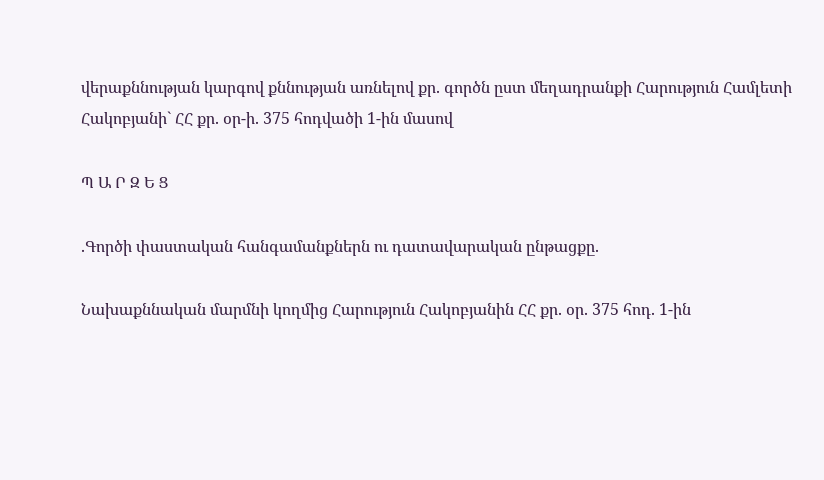վերաքննության կարգով քննության առնելով քր. գործն ըստ մեղադրանքի Հարություն Համլետի Հակոբյանի` ՀՀ քր. օր-ի. 375 հոդվածի 1-ին մասով

Պ Ա Ր Զ Ե Ց

.Գործի փաստական հանգամանքներն ու դատավարական ընթացքը.

Նախաքննական մարմնի կողմից Հարություն Հակոբյանին ՀՀ քր. օր. 375 հոդ. 1-ին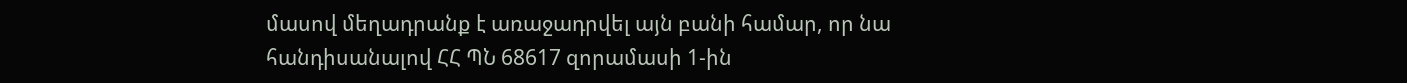մասով մեղադրանք է առաջադրվել այն բանի համար, որ նա հանդիսանալով ՀՀ ՊՆ 68617 զորամասի 1-ին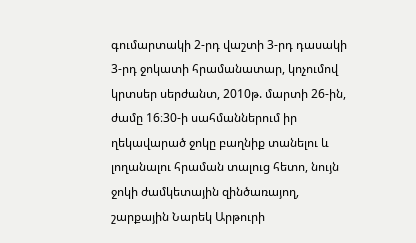գումարտակի 2-րդ վաշտի 3-րդ դասակի 3-րդ ջոկատի հրամանատար, կոչումով կրտսեր սերժանտ, 2010թ. մարտի 26-ին, ժամը 16։30-ի սահմաններում իր ղեկավարած ջոկը բաղնիք տանելու և լողանալու հրաման տալուց հետո, նույն ջոկի ժամկետային զինծառայող, շարքային Նարեկ Արթուրի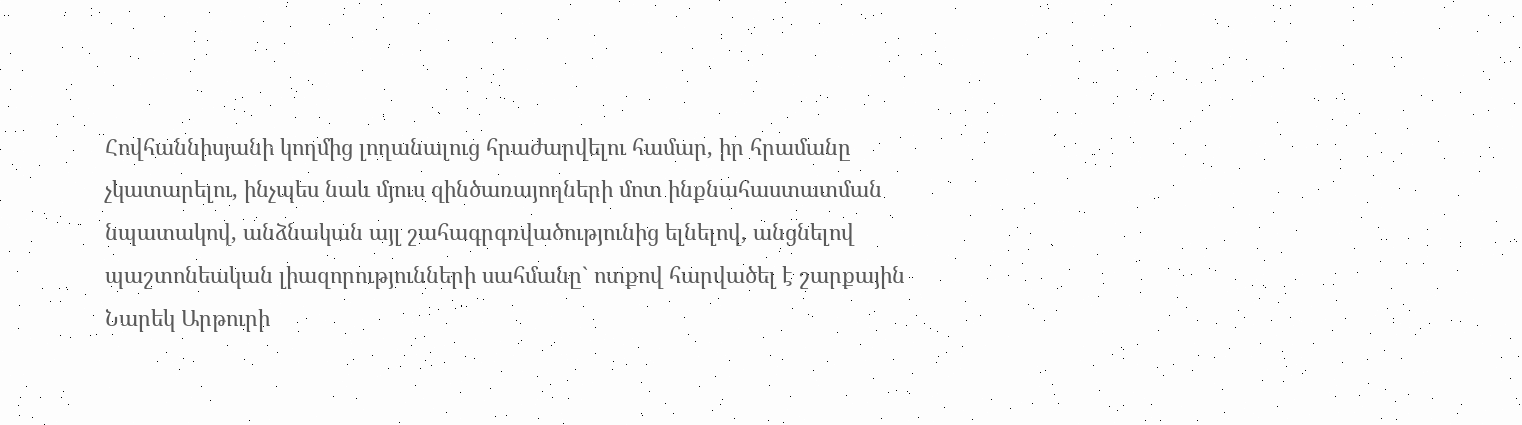Հովհաննիսյանի կողմից լողանալուց հրաժարվելու համար, իր հրամանը չկատարելու, ինչպես նաև մյուս զինծառայողների մոտ ինքնահաստատման նպատակով, անձնական այլ շահագրգռվածությունից ելնելով, անցնելով պաշտոնեական լիազորությունների սահմանը` ոտքով հարվածել է շարքային Նարեկ Արթուրի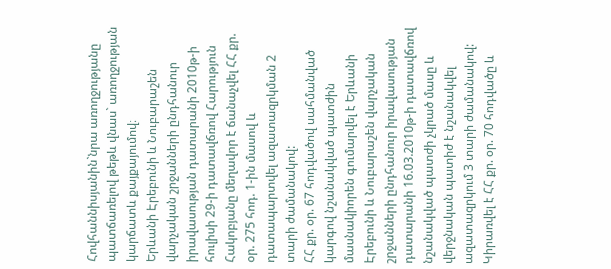Հովհաննիսյանին`նրա առողջությանը պատճառելով թեթև վնաս` առողջության կարճատև քայքայումով։
Երևանի Էրեբունի և Նուբարաշեն վարչական շրջանների ընդհանուր իրավասության դատարանի 2010թ-ի հուլիսի 29-ի դատավճռով Հարություն Հակոբյանը մեղավոր է ճանաչվել ՀՀ քր. օր. 275 հոդ. 1-ին մասով և դատապարտվել ազատազրկման 2 տարի ժամանակով:
ՀՀ քր. օր. 67 հոդվածով սահմանված կարգով նշանակված պատժին մասնակիորեն գումարվել է Երևանի Էրեբունի և Նուբարաշեն վարչական շրջանների ընդհանուր իրավասության դատարանի 16.03.2010թ-ի դատավճռով նշանակված պատժի չկրած մասը և վերջնական պատիժ է նշանակվել ազատազրկում 3 տարի ժամանակով:
Կիրառվել է ՀՀ քր. օր. 70 հոդվածը և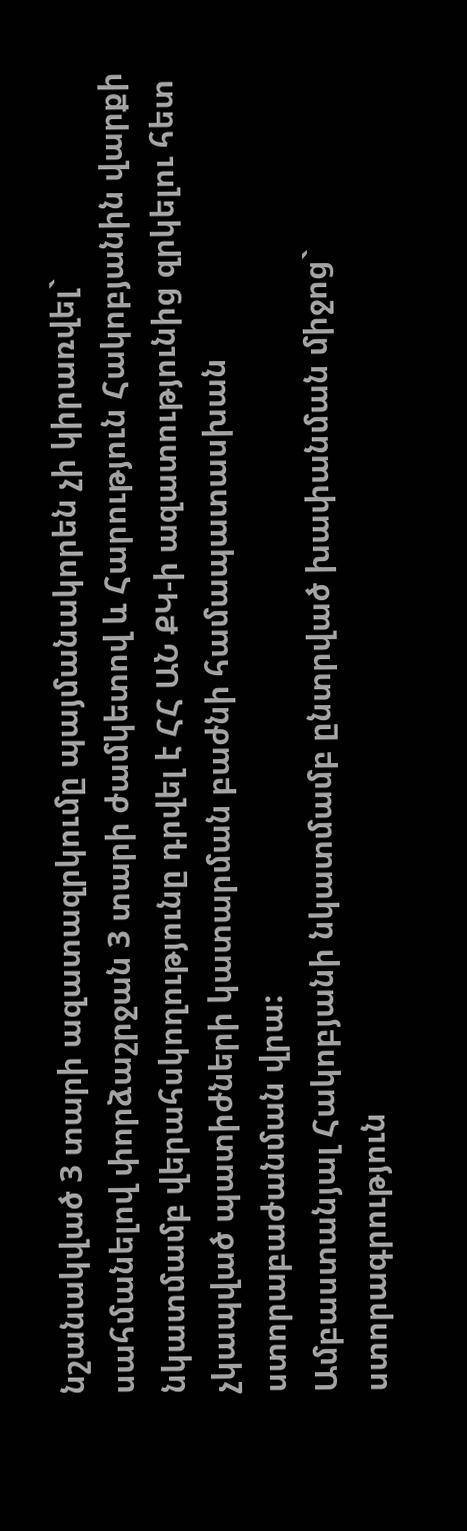նշանակված 3 տարի ազատազրկումը պայմանակորեն չի կիրառվել` սահմանելով փորձաշրջան 3 տարի ժամկետով և Հարություն Հակոբյանին վարքի նկատմամբ վերահսկողությունը դրվել է ՀՀ ԱՆ ՔԿ-ի ազատությունից զրկելու հետ չկապված պատիժների կատարման բաժնի համապատասխան ստորաբաժանման վրա:
Ամբաստանյալ Հակոբյանի նկատմամբ ընտրված խափանման միջոց` ստորագրություն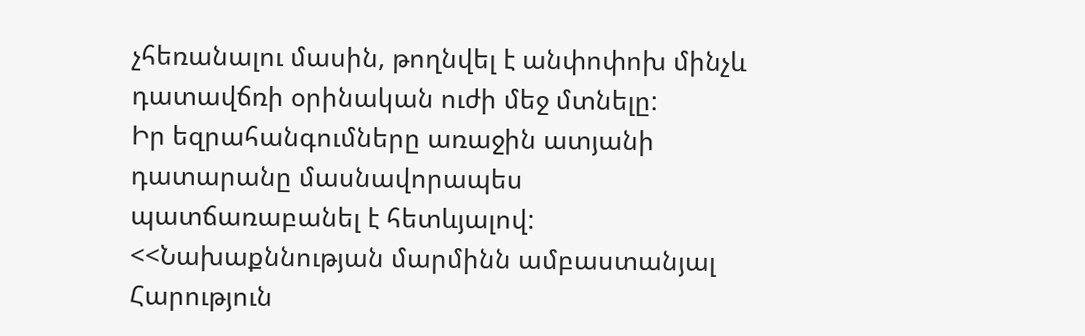չհեռանալու մասին, թողնվել է անփոփոխ մինչև դատավճռի օրինական ուժի մեջ մտնելը:
Իր եզրահանգումները առաջին ատյանի դատարանը մասնավորապես պատճառաբանել է հետևյալով:
<<Նախաքննության մարմինն ամբաստանյալ Հարություն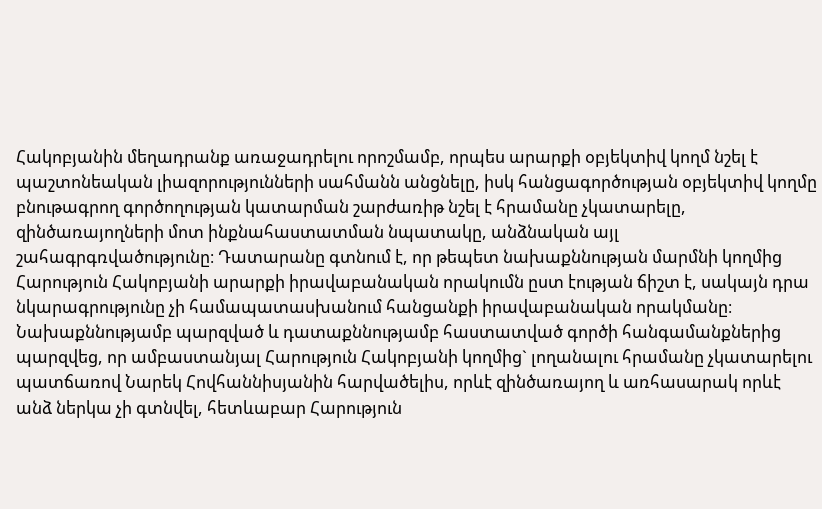Հակոբյանին մեղադրանք առաջադրելու որոշմամբ, որպես արարքի օբյեկտիվ կողմ նշել է պաշտոնեական լիազորությունների սահմանն անցնելը, իսկ հանցագործության օբյեկտիվ կողմը բնութագրող գործողության կատարման շարժառիթ նշել է հրամանը չկատարելը, զինծառայողների մոտ ինքնահաստատման նպատակը, անձնական այլ շահագրգռվածությունը։ Դատարանը գտնում է, որ թեպետ նախաքննության մարմնի կողմից Հարություն Հակոբյանի արարքի իրավաբանական որակումն ըստ էության ճիշտ է, սակայն դրա նկարագրությունը չի համապատասխանում հանցանքի իրավաբանական որակմանը։ Նախաքննությամբ պարզված և դատաքննությամբ հաստատված գործի հանգամանքներից պարզվեց, որ ամբաստանյալ Հարություն Հակոբյանի կողմից` լողանալու հրամանը չկատարելու պատճառով Նարեկ Հովհաննիսյանին հարվածելիս, որևէ զինծառայող և առհասարակ որևէ անձ ներկա չի գտնվել, հետևաբար Հարություն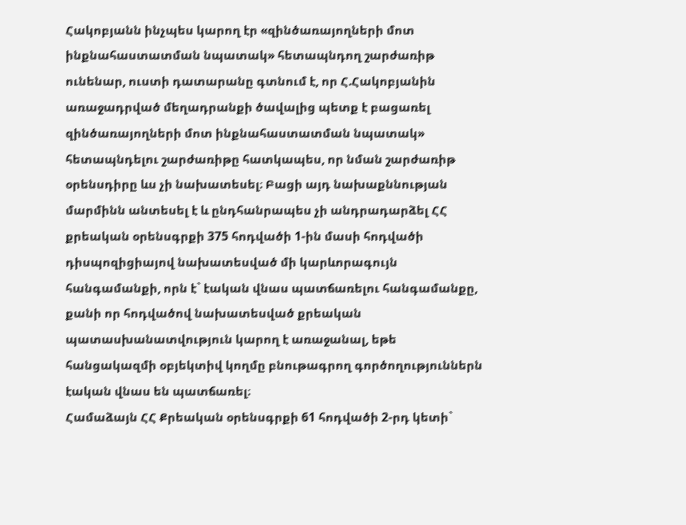Հակոբյանն ինչպես կարող էր «զինծառայողների մոտ ինքնահաստատման նպատակ» հետապնդող շարժառիթ ունենար, ուստի դատարանը գտնում է, որ Հ.Հակոբյանին առաջադրված մեղադրանքի ծավալից պետք է բացառել զինծառայողների մոտ ինքնահաստատման նպատակ» հետապնդելու շարժառիթը հատկապես, որ նման շարժառիթ օրենսդիրը ևս չի նախատեսել։ Բացի այդ նախաքննության մարմինն անտեսել է և ընդհանրապես չի անդրադարձել ՀՀ քրեական օրենսգրքի 375 հոդվածի 1-ին մասի հոդվածի դիսպոզիցիայով նախատեսված մի կարևորագույն հանգամանքի, որն է` էական վնաս պատճառելու հանգամանքը, քանի որ հոդվածով նախատեսված քրեական պատասխանատվություն կարող է առաջանալ, եթե հանցակազմի օբյեկտիվ կողմը բնութագրող գործողություններն էական վնաս են պատճառել։
Համաձայն ՀՀ Քրեական օրենսգրքի 61 հոդվածի 2-րդ կետի`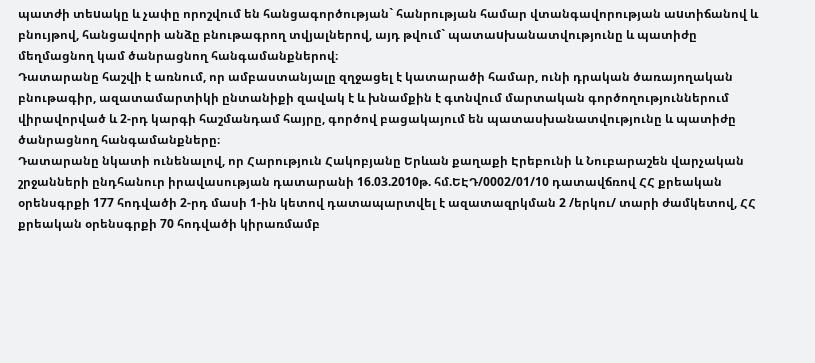պատժի տեuակը և չափը որոշվում են հանցագործության` հանրության համար վտանգավորության աuտիճանով և բնույթով, հանցավորի անձը բնութագրող տվյալներով, այդ թվում` պատաuխանատվությունը և պատիժը մեղմացնող կամ ծանրացնող հանգամանքներով։
Դատարանը հաշվի է առնում, որ ամբաստանյալը զղջացել է կատարածի համար, ունի դրական ծառայողական բնութագիր, ազատամարտիկի ընտանիքի զավակ է և խնամքին է գտնվում մարտական գործողություններում վիրավորված և 2-րդ կարգի հաշմանդամ հայրը, գործով բացակայում են պատասխանատվությունը և պատիժը ծանրացնող հանգամանքները։
Դատարանը նկատի ունենալով, որ Հարություն Հակոբյանը Երևան քաղաքի Էրեբունի և Նուբարաշեն վարչական շրջանների ընդհանուր իրավասության դատարանի 16.03.2010թ. հմ.ԵԷԴ/0002/01/10 դատավճռով ՀՀ քրեական օրենսգրքի 177 հոդվածի 2-րդ մասի 1-ին կետով դատապարտվել է ազատազրկման 2 /երկու/ տարի ժամկետով, ՀՀ քրեական օրենսգրքի 70 հոդվածի կիրառմամբ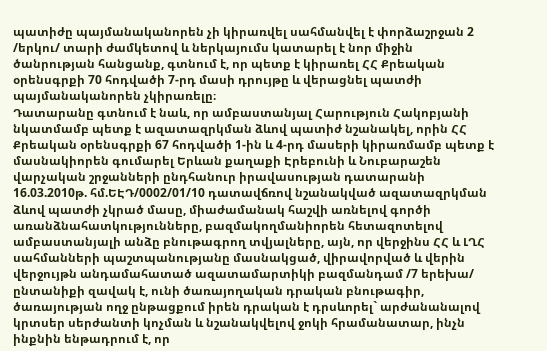պատիժը պայմանականորեն չի կիրառվել սահմանվել է փորձաշրջան 2 /երկու/ տարի ժամկետով և ներկայումս կատարել է նոր միջին ծանրության հանցանք, գտնում է, որ պետք է կիրառել ՀՀ Քրեական օրենսգրքի 70 հոդվածի 7-րդ մասի դրույթը և վերացնել պատժի պայմանականորեն չկիրառելը։
Դատարանը գտնում է նաև, որ ամբաստանյալ Հարություն Հակոբյանի նկատմամբ պետք է ազատազրկման ձևով պատիժ նշանակել, որին ՀՀ Քրեական օրենսգրքի 67 հոդվածի 1-ին և 4-րդ մասերի կիրառմամբ պետք է մասնակիորեն գումարել Երևան քաղաքի Էրեբունի և Նուբարաշեն վարչական շրջանների ընդհանուր իրավասության դատարանի 16.03.2010թ. հմ.ԵԷԴ/0002/01/10 դատավճռով նշանակված ազատազրկման ձևով պատժի չկրած մասը, միաժամանակ հաշվի առնելով գործի առանձնահատկությունները, բազմակողմանիորեն հետազոտելով ամբաստանյալի անձը բնութագրող տվյալները, այն, որ վերջինս ՀՀ և ԼՂՀ սահմանների պաշտպանությանը մասնակցած, վիրավորված և վերին վերջույթն անդամահատած ազատամարտիկի բազմանդամ /7 երեխա/ ընտանիքի զավակ է, ունի ծառայողական դրական բնութագիր, ծառայության ողջ ընթացքում իրեն դրական է դրսևորել` արժանանալով կրտսեր սերժանտի կոչման և նշանակվելով ջոկի հրամանատար, ինչն ինքնին ենթադրում է, որ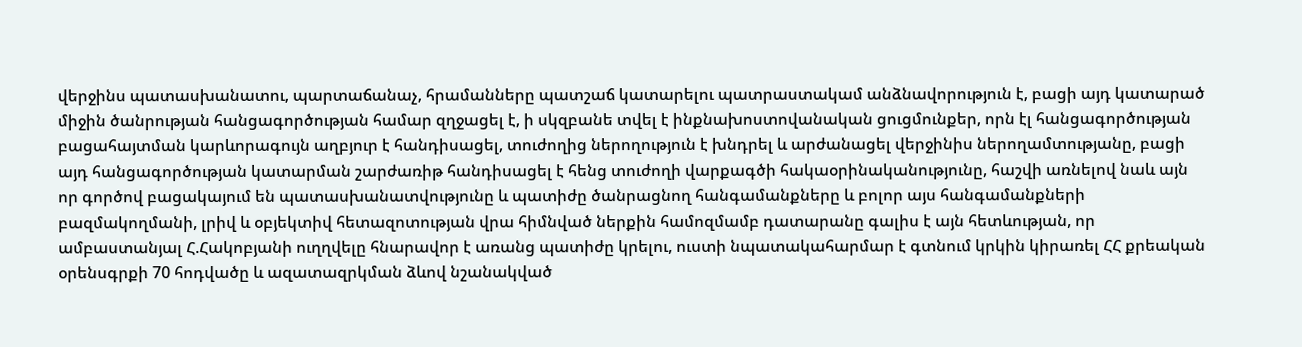վերջինս պատասխանատու, պարտաճանաչ, հրամանները պատշաճ կատարելու պատրաստակամ անձնավորություն է, բացի այդ կատարած միջին ծանրության հանցագործության համար զղջացել է, ի սկզբանե տվել է ինքնախոստովանական ցուցմունքեր, որն էլ հանցագործության բացահայտման կարևորագույն աղբյուր է հանդիսացել, տուժողից ներողություն է խնդրել և արժանացել վերջինիս ներողամտությանը, բացի այդ հանցագործության կատարման շարժառիթ հանդիսացել է հենց տուժողի վարքագծի հակաօրինականությունը, հաշվի առնելով նաև այն որ գործով բացակայում են պատասխանատվությունը և պատիժը ծանրացնող հանգամանքները և բոլոր այս հանգամանքների բազմակողմանի, լրիվ և օբյեկտիվ հետազոտության վրա հիմնված ներքին համոզմամբ դատարանը գալիս է այն հետևության, որ ամբաստանյալ Հ.Հակոբյանի ուղղվելը հնարավոր է առանց պատիժը կրելու, ուստի նպատակահարմար է գտնում կրկին կիրառել ՀՀ քրեական օրենսգրքի 70 հոդվածը և ազատազրկման ձևով նշանակված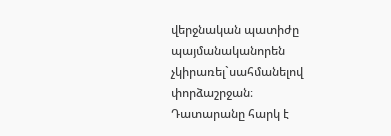վերջնական պատիժը պայմանականորեն չկիրառել`սահմանելով փորձաշրջան։
Դատարանը հարկ է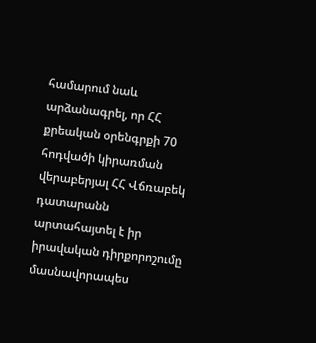համարում նաև արձանագրել, որ ՀՀ քրեական օրենգրքի 70 հոդվածի կիրառման վերաբերյալ ՀՀ Վճռաբեկ դատարանն արտահայտել է իր իրավական դիրքորոշումը մասնավորապես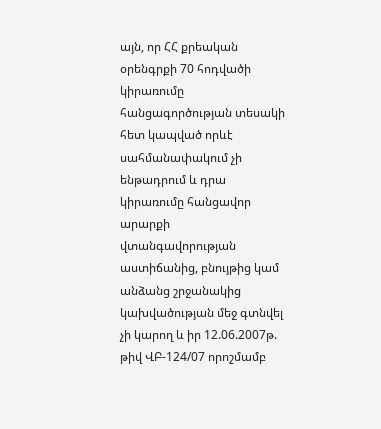այն, որ ՀՀ քրեական օրենգրքի 70 հոդվածի կիրառումը հանցագործության տեսակի հետ կապված որևէ սահմանափակում չի ենթադրում և դրա կիրառումը հանցավոր արարքի վտանգավորության աստիճանից, բնույթից կամ անձանց շրջանակից կախվածության մեջ գտնվել չի կարող և իր 12.06.2007թ. թիվ ՎԲ-124/07 որոշմամբ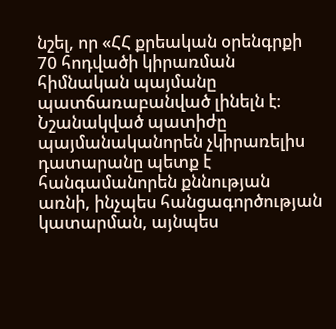նշել, որ «ՀՀ քրեական օրենգրքի 70 հոդվածի կիրառման հիմնական պայմանը պատճառաբանված լինելն է։ Նշանակված պատիժը պայմանականորեն չկիրառելիս դատարանը պետք է հանգամանորեն քննության առնի, ինչպես հանցագործության կատարման, այնպես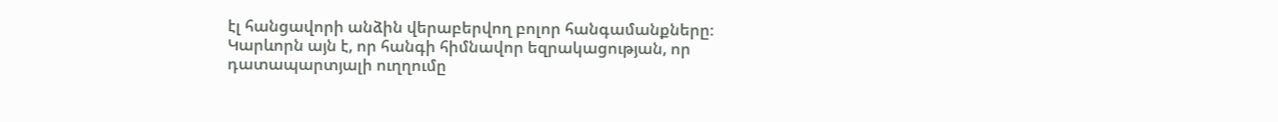էլ հանցավորի անձին վերաբերվող բոլոր հանգամանքները։ Կարևորն այն է, որ հանգի հիմնավոր եզրակացության, որ դատապարտյալի ուղղումը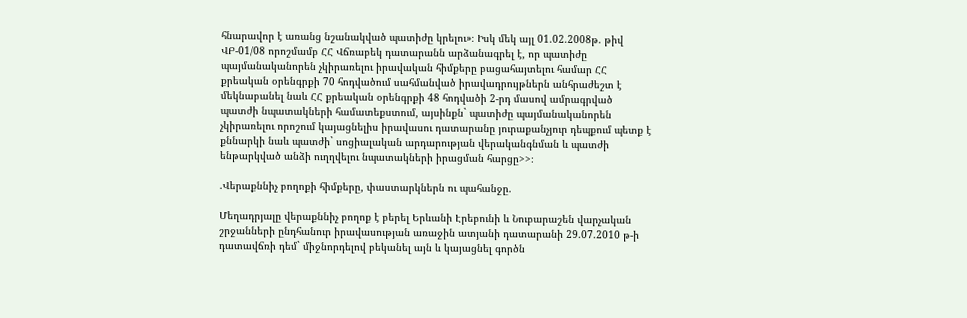հնարավոր է առանց նշանակված պատիժը կրելու»։ Իսկ մեկ այլ 01.02.2008թ. թիվ ՎԲ-01/08 որոշմամբ ՀՀ Վճռաբեկ դատարանն արձանագրել է, որ պատիժը պայմանականորեն չկիրառելու իրավական հիմքերը բացահայտելու համար ՀՀ քրեական օրենգրքի 70 հոդվածում սահմանված իրավադրույթներն անհրաժեշտ է մեկնաբանել նաև ՀՀ քրեական օրենգրքի 48 հոդվածի 2-րդ մասով ամրագրված պատժի նպատակների համատեքստում, այսինքն` պատիժը պայմանականորեն չկիրառելու որոշում կայացնելիս իրավասու դատարանը յուրաքանչյուր դեպքում պետք է քննարկի նաև պատժի` սոցիալական արդարության վերականգնման և պատժի ենթարկված անձի ուղղվելու նպատակների իրացման հարցը>>։

.Վերաքննիչ բողոքի հիմքերը, փաստարկներն ու պահանջը.

Մեղադրյալը վերաքննիչ բողոք է բերել Երևանի Էրեբունի և Նուբարաշեն վարչական շրջանների ընդհանուր իրավասության առաջին ատյանի դատարանի 29.07.2010 թ-ի դատավճռի դեմ` միջնորդելով բեկանել այն և կայացնել գործն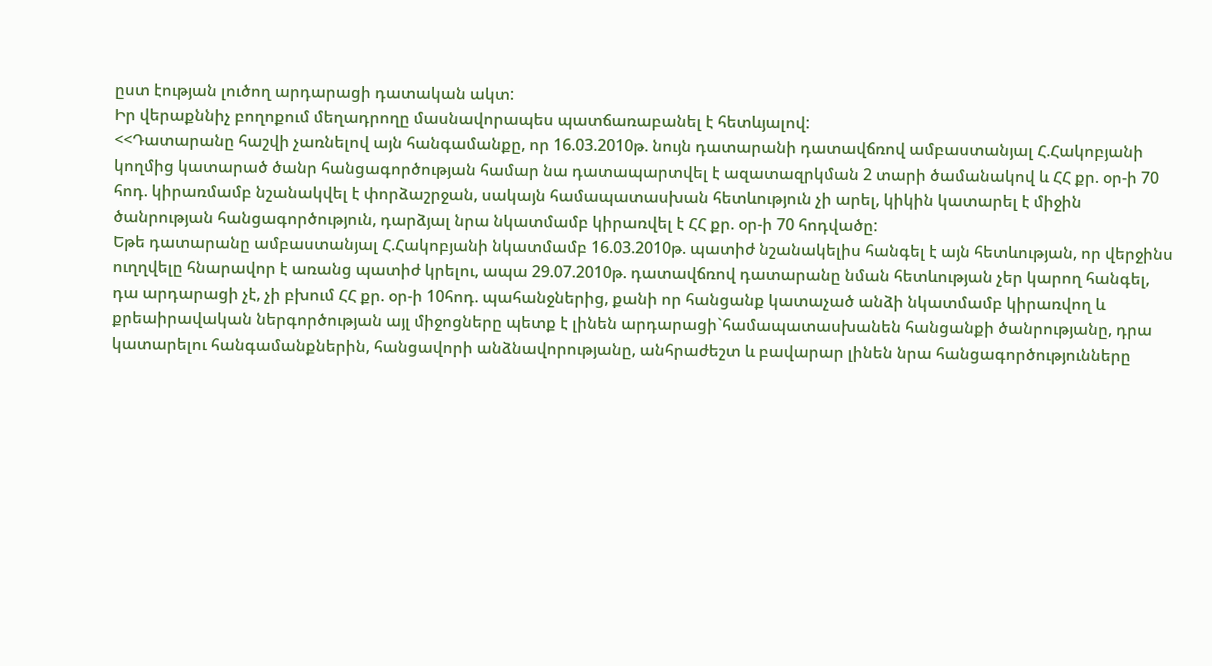ըստ էության լուծող արդարացի դատական ակտ:
Իր վերաքննիչ բողոքում մեղադրողը մասնավորապես պատճառաբանել է հետևյալով:
<<Դատարանը հաշվի չառնելով այն հանգամանքը, որ 16.03.2010թ. նույն դատարանի դատավճռով ամբաստանյալ Հ.Հակոբյանի կողմից կատարած ծանր հանցագործության համար նա դատապարտվել է ազատազրկման 2 տարի ծամանակով և ՀՀ քր. օր-ի 70 հոդ. կիրառմամբ նշանակվել է փորձաշրջան, սակայն համապատասխան հետևություն չի արել, կիկին կատարել է միջին ծանրության հանցագործություն, դարձյալ նրա նկատմամբ կիրառվել է ՀՀ քր. օր-ի 70 հոդվածը:
Եթե դատարանը ամբաստանյալ Հ.Հակոբյանի նկատմամբ 16.03.2010թ. պատիժ նշանակելիս հանգել է այն հետևության, որ վերջինս ուղղվելը հնարավոր է առանց պատիժ կրելու, ապա 29.07.2010թ. դատավճռով դատարանը նման հետևության չեր կարող հանգել, դա արդարացի չէ, չի բխում ՀՀ քր. օր-ի 10հոդ. պահանջներից, քանի որ հանցանք կատաչած անձի նկատմամբ կիրառվող և քրեաիրավական ներգործության այլ միջոցները պետք է լինեն արդարացի`համապատասխանեն հանցանքի ծանրությանը, դրա կատարելու հանգամանքներին, հանցավորի անձնավորությանը, անհրաժեշտ և բավարար լինեն նրա հանցագործությունները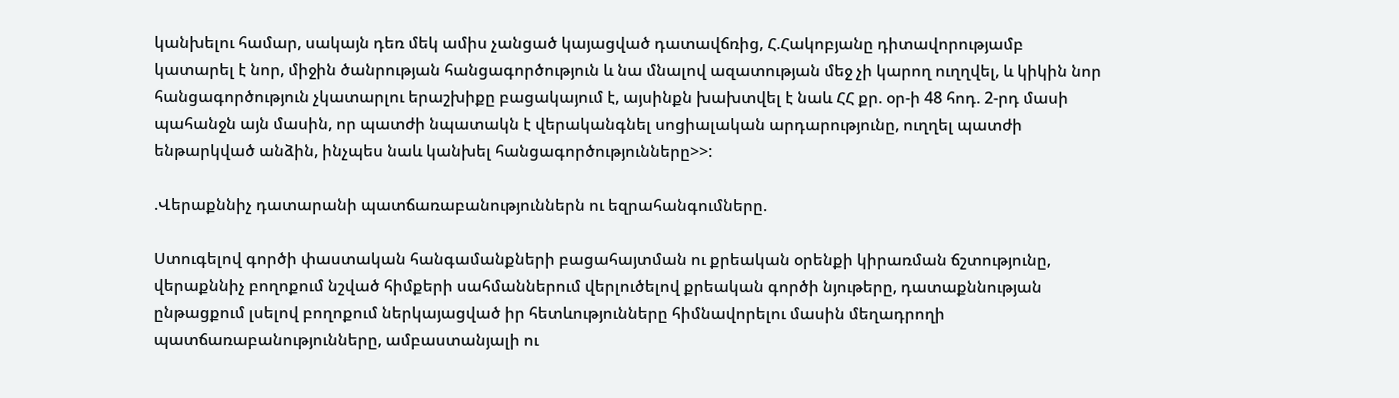կանխելու համար, սակայն դեռ մեկ ամիս չանցած կայացված դատավճռից, Հ.Հակոբյանը դիտավորությամբ կատարել է նոր, միջին ծանրության հանցագործություն և նա մնալով ազատության մեջ չի կարող ուղղվել, և կիկին նոր հանցագործություն չկատարլու երաշխիքը բացակայում է, այսինքն խախտվել է նաև ՀՀ քր. օր-ի 48 հոդ. 2-րդ մասի պահանջն այն մասին, որ պատժի նպատակն է վերականգնել սոցիալական արդարությունը, ուղղել պատժի ենթարկված անձին, ինչպես նաև կանխել հանցագործությունները>>:

.Վերաքննիչ դատարանի պատճառաբանություններն ու եզրահանգումները.

Ստուգելով գործի փաստական հանգամանքների բացահայտման ու քրեական օրենքի կիրառման ճշտությունը, վերաքննիչ բողոքում նշված հիմքերի սահմաններում վերլուծելով քրեական գործի նյութերը, դատաքննության ընթացքում լսելով բողոքում ներկայացված իր հետևությունները հիմնավորելու մասին մեղադրողի պատճառաբանությունները, ամբաստանյալի ու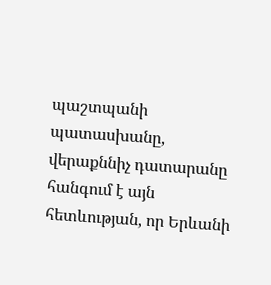պաշտպանի պատասխանը, վերաքննիչ դատարանը հանգում է այն հետևության, որ Երևանի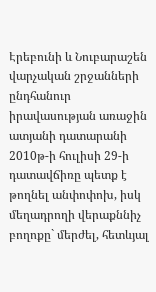Էրեբունի և Նուբարաշեն վարչական շրջանների ընդհանուր իրավասության առաջին ատյանի դատարանի 2010թ-ի հուլիսի 29-ի դատավճիռը պետք է թողնել անփոփոխ, իսկ մեղադրողի վերաքննիչ բողոքը` մերժել, հետևյալ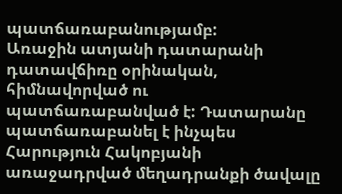պատճառաբանությամբ:
Առաջին ատյանի դատարանի դատավճիռը օրինական, հիմնավորված ու պատճառաբանված է: Դատարանը պատճառաբանել է ինչպես Հարություն Հակոբյանի առաջադրված մեղադրանքի ծավալը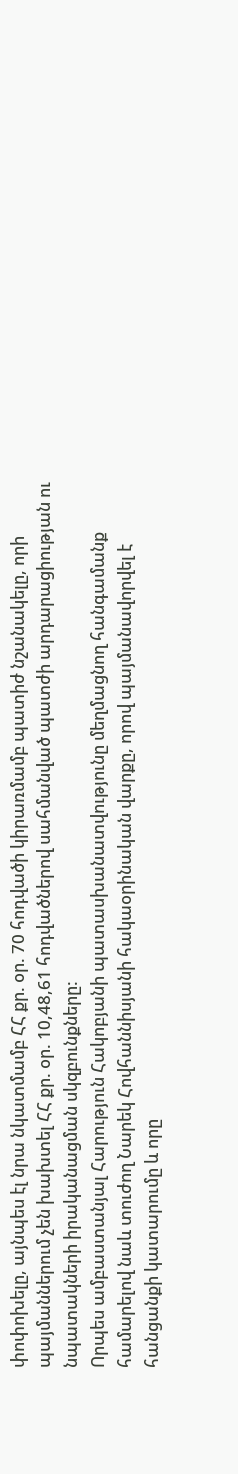փոփոխելը, այնպես էլ նրա նկատմամբ ՀՀ քր. օր. 70 հոդվածի կիրառմամբ պատիժ նշանակելը, որի պայմաններում չեն խախտել ՀՀ քր. օր. 10,48,61 հոդվածներով սահմանված պատժի արդարացիության ու նպատակների իրականացման սկզբունքները:
Որպես ամբաստանյալ Հարություն Հակոբյանի պատասխանատվությունը մեղմացնող հանգամանք համարելով նաև տուժող Նարեկ Հովհաննիսյանի հակաօրինական վարքը, որով պայմանավորվել է հանցանքի կատարումը և որը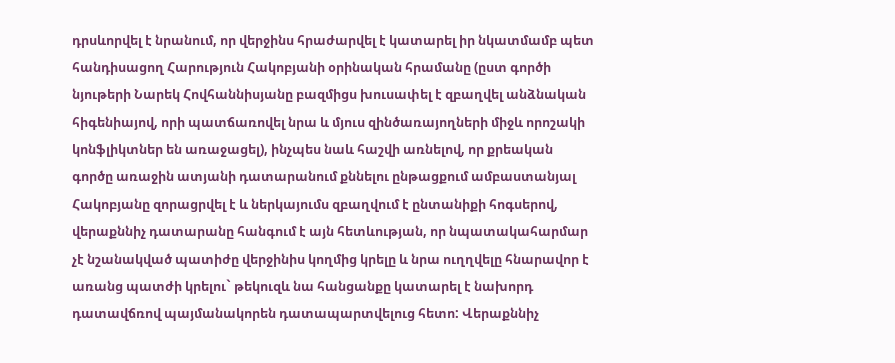դրսևորվել է նրանում, որ վերջինս հրաժարվել է կատարել իր նկատմամբ պետ հանդիսացող Հարություն Հակոբյանի օրինական հրամանը (ըստ գործի նյութերի Նարեկ Հովհաննիսյանը բազմիցս խուսափել է զբաղվել անձնական հիգենիայով, որի պատճառովել նրա և մյուս զինծառայողների միջև որոշակի կոնֆլիկտներ են առաջացել), ինչպես նաև հաշվի առնելով, որ քրեական գործը առաջին ատյանի դատարանում քննելու ընթացքում ամբաստանյալ Հակոբյանը զորացրվել է և ներկայումս զբաղվում է ընտանիքի հոգսերով, վերաքննիչ դատարանը հանգում է այն հետևության, որ նպատակահարմար չէ նշանակված պատիժը վերջինիս կողմից կրելը և նրա ուղղվելը հնարավոր է առանց պատժի կրելու` թեկուզև նա հանցանքը կատարել է նախորդ դատավճռով պայմանակորեն դատապարտվելուց հետո: Վերաքննիչ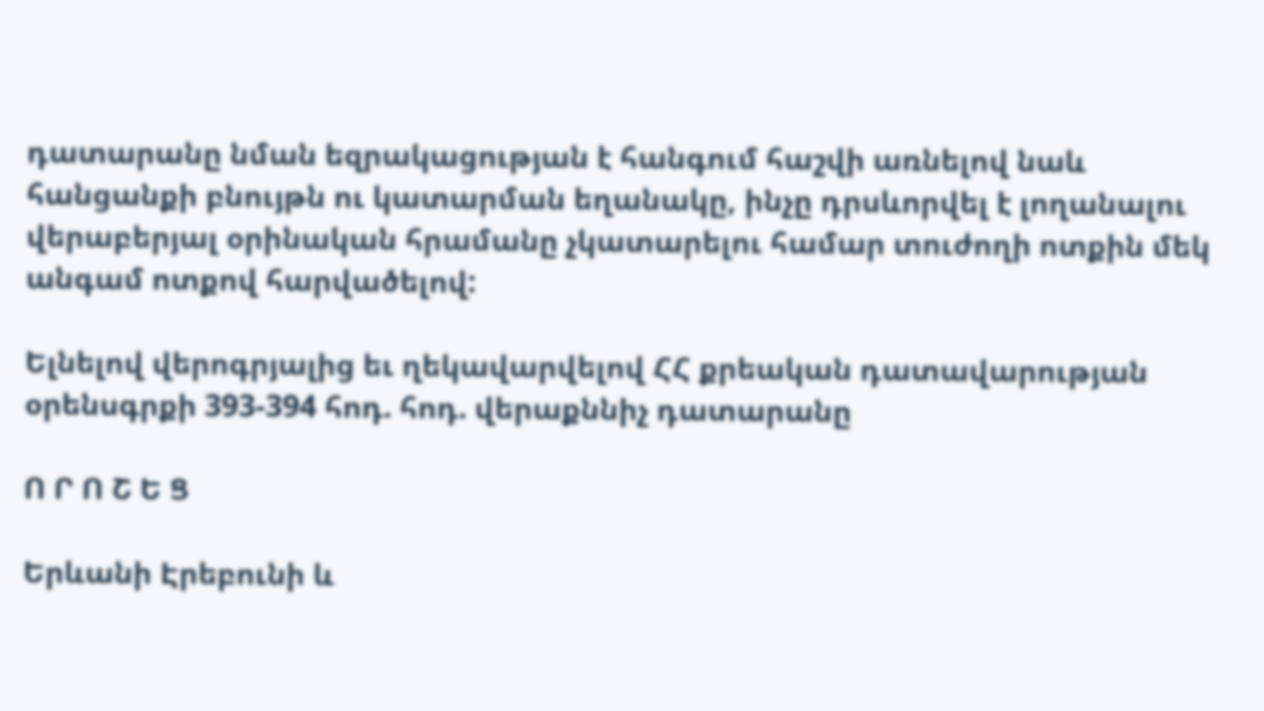դատարանը նման եզրակացության է հանգում հաշվի առնելով նաև հանցանքի բնույթն ու կատարման եղանակը, ինչը դրսևորվել է լողանալու վերաբերյալ օրինական հրամանը չկատարելու համար տուժողի ոտքին մեկ անգամ ոտքով հարվածելով:

Ելնելով վերոգրյալից եւ ղեկավարվելով ՀՀ քրեական դատավարության օրենսգրքի 393-394 հոդ. հոդ. վերաքննիչ դատարանը

Ո Ր Ո Շ Ե Ց

Երևանի Էրեբունի և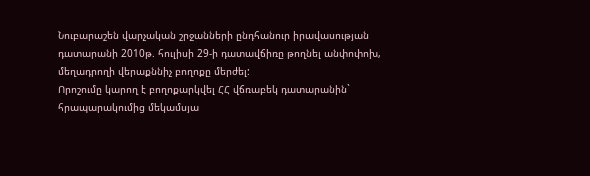Նուբարաշեն վարչական շրջանների ընդհանուր իրավասության դատարանի 2010թ. հուլիսի 29-ի դատավճիռը թողնել անփոփոխ, մեղադրողի վերաքննիչ բողոքը մերժել:
Որոշումը կարող է բողոքարկվել ՀՀ վճռաբեկ դատարանին` հրապարակումից մեկամսյա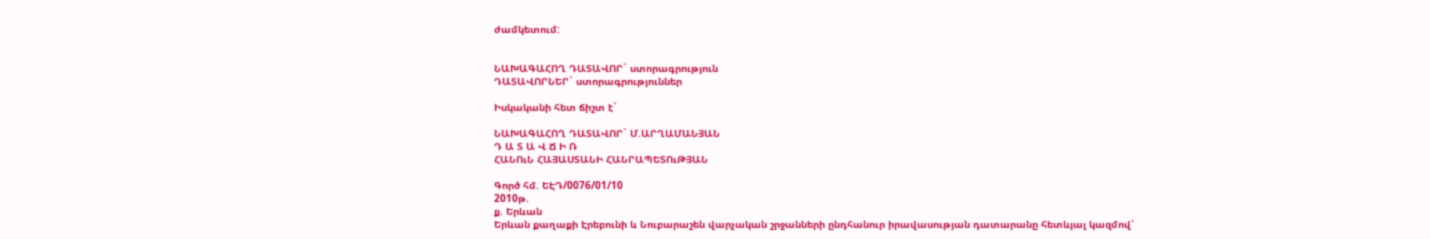ժամկետում:


ՆԱԽԱԳԱՀՈՂ ԴԱՏԱՎՈՐ` ստորագրություն
ԴԱՏԱՎՈՐՆԵՐ` ստորագրություններ

Իսկականի հետ ճիշտ է`

ՆԱԽԱԳԱՀՈՂ ԴԱՏԱՎՈՐ` Մ.ԱՐՂԱՄԱՆՅԱՆ
Դ Ա Տ Ա Վ Ճ Ի Ռ
ՀԱՆՈւՆ ՀԱՅԱՍՏԱՆԻ ՀԱՆՐԱՊԵՏՈւԹՅԱՆ

Գործ հմ. ԵԷԴ/0076/01/10
2010թ.
ք. Երևան
Երևան քաղաքի Էրեբունի և Նուբարաշեն վարչական շրջանների ընդհանուր իրավասության դատարանը հետևյալ կազմով՝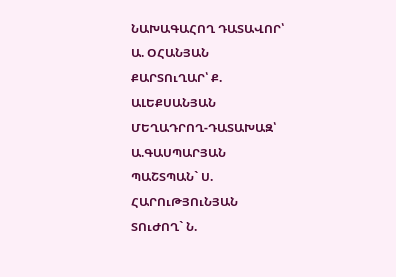ՆԱԽԱԳԱՀՈՂ ԴԱՏԱՎՈՐ՝ Ա. ՕՀԱՆՅԱՆ
ՔԱՐՏՈւՂԱՐ՝ Ք. ԱԼԵՔՍԱՆՅԱՆ
ՄԵՂԱԴՐՈՂ-ԴԱՏԱԽԱԶ՝ Ա.ԳԱՍՊԱՐՅԱՆ
ՊԱՇՏՊԱՆ` Ս. ՀԱՐՈւԹՅՈւՆՅԱՆ
ՏՈւԺՈՂ` Ն.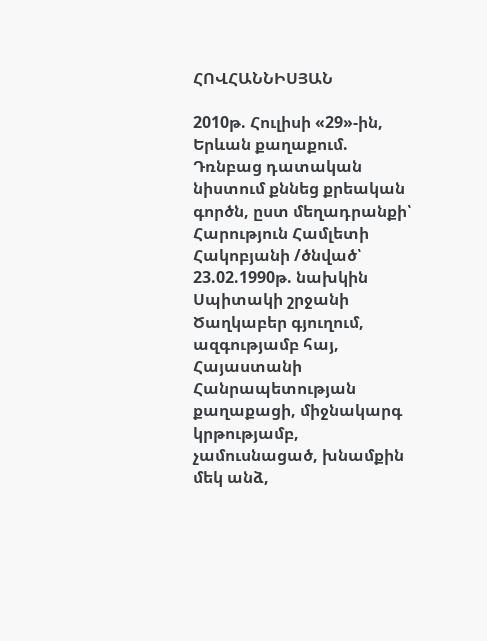ՀՈՎՀԱՆՆԻՍՅԱՆ

2010թ. Հուլիսի «29»-ին, Երևան քաղաքում.
Դռնբաց դատական նիստում քննեց քրեական գործն, ըստ մեղադրանքի՝ Հարություն Համլետի Հակոբյանի /ծնված՝ 23.02.1990թ. նախկին Սպիտակի շրջանի Ծաղկաբեր գյուղում, ազգությամբ հայ, Հայաստանի Հանրապետության քաղաքացի, միջնակարգ կրթությամբ, չամուսնացած, խնամքին մեկ անձ,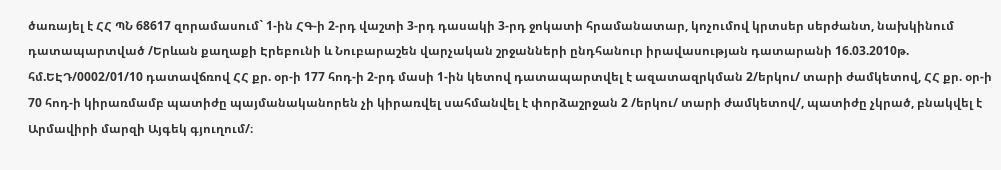ծառայել է ՀՀ ՊՆ 68617 զորամասում` 1-ին ՀԳ-ի 2-րդ վաշտի 3-րդ դասակի 3-րդ ջոկատի հրամանատար, կոչումով կրտսեր սերժանտ, նախկինում դատապարտված /Երևան քաղաքի Էրեբունի և Նուբարաշեն վարչական շրջանների ընդհանուր իրավասության դատարանի 16.03.2010թ. հմ.ԵԷԴ/0002/01/10 դատավճռով ՀՀ քր. օր-ի 177 հոդ-ի 2-րդ մասի 1-ին կետով դատապարտվել է ազատազրկման 2/երկու/ տարի ժամկետով, ՀՀ քր. օր-ի 70 հոդ-ի կիրառմամբ պատիժը պայմանականորեն չի կիրառվել սահմանվել է փորձաշրջան 2 /երկու/ տարի ժամկետով/, պատիժը չկրած, բնակվել է Արմավիրի մարզի Այգեկ գյուղում/։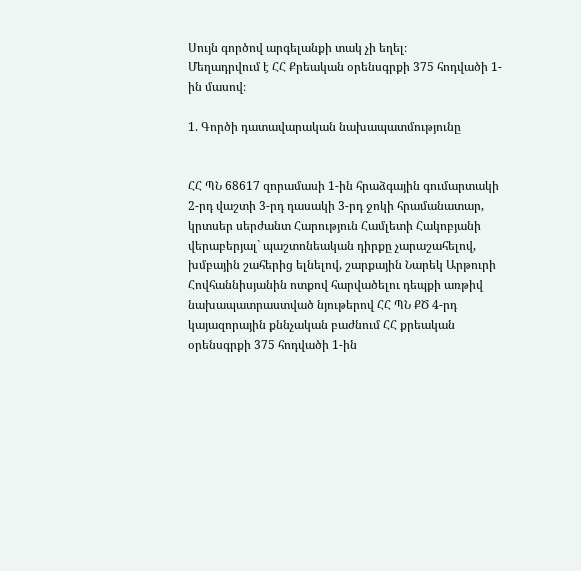Սույն գործով արգելանքի տակ չի եղել։
Մեղադրվում է ՀՀ Քրեական օրենսգրքի 375 հոդվածի 1-ին մասով։

1. Գործի դատավարական նախապատմությունը


ՀՀ ՊՆ 68617 զորամասի 1-ին հրաձգային գումարտակի 2-րդ վաշտի 3-րդ դասակի 3-րդ ջոկի հրամանատար, կրտսեր սերժանտ Հարություն Համլետի Հակոբյանի վերաբերյալ` պաշտոնեական դիրքը չարաշահելով, խմբային շահերից ելնելով, շարքային Նարեկ Արթուրի Հովհաննիսյանին ոտքով հարվածելու դեպքի առթիվ նախապատրաստված նյութերով ՀՀ ՊՆ ՔԾ 4-րդ կայազորային քննչական բաժնում ՀՀ քրեական օրենսգրքի 375 հոդվածի 1-ին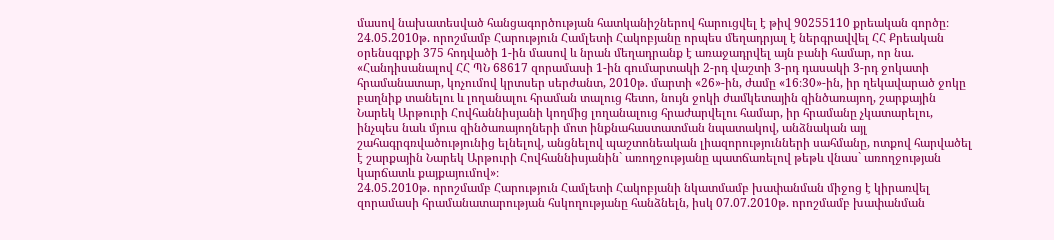մասով նախատեսված հանցագործության հատկանիշներով հարուցվել է թիվ 90255110 քրեական գործը։
24.05.2010թ. որոշմամբ Հարություն Համլետի Հակոբյանը որպես մեղադրյալ է ներգրավվել ՀՀ Քրեական օրենսգրքի 375 հոդվածի 1-ին մասով և նրան մեղադրանք է առաջադրվել այն բանի համար, որ նա. «Հանդիսանալով ՀՀ ՊՆ 68617 զորամասի 1-ին գումարտակի 2-րդ վաշտի 3-րդ դասակի 3-րդ ջոկատի հրամանատար, կոչումով կրտսեր սերժանտ, 2010թ. մարտի «26»-ին, ժամը «16։30»-ին, իր ղեկավարած ջոկը բաղնիք տանելու և լողանալու հրաման տալուց հետո, նույն ջոկի ժամկետային զինծառայող, շարքային Նարեկ Արթուրի Հովհաննիսյանի կողմից լողանալուց հրաժարվելու համար, իր հրամանը չկատարելու, ինչպես նաև մյուս զինծառայողների մոտ ինքնահաստատման նպատակով, անձնական այլ շահագրգռվածությունից ելնելով, անցնելով պաշտոնեական լիազորությունների սահմանը, ոտքով հարվածել է շարքային Նարեկ Արթուրի Հովհաննիսյանին` առողջությանը պատճառելով թեթև վնաս` առողջության կարճատև քայքայումով»։
24.05.2010թ. որոշմամբ Հարություն Համլետի Հակոբյանի նկատմամբ խափանման միջոց է կիրառվել զորամասի հրամանատարության հսկողությանը հանձնելն, իսկ 07.07.2010թ. որոշմամբ խափանման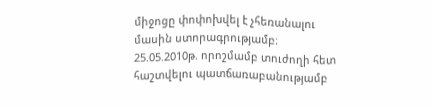միջոցը փոփոխվել է չհեռանալու մասին ստորագրությամբ։
25.05.2010թ. որոշմամբ տուժողի հետ հաշտվելու պատճառաբանությամբ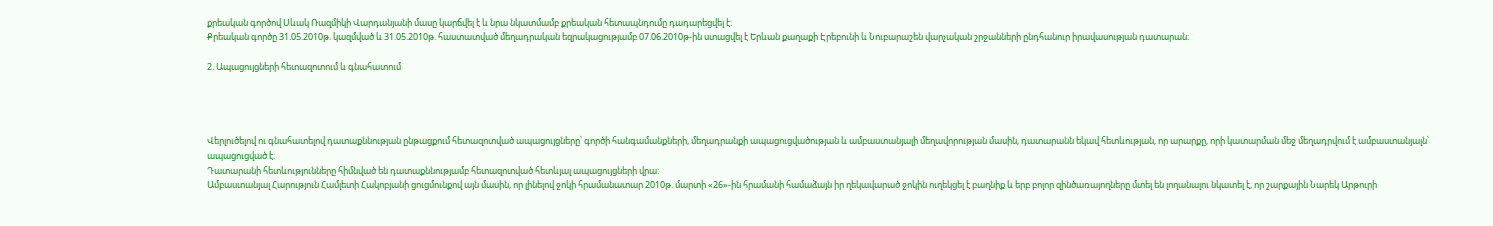քրեական գործով Սևակ Ռազմիկի Վարդանյանի մասը կարճվել է և նրա նկատմամբ քրեական հետապնդումը դադարեցվել է։
Քրեական գործը 31.05.2010թ. կազմված և 31.05.2010թ. հաստատված մեղադրական եզրակացությամբ 07.06.2010թ-ին ստացվել է Երևան քաղաքի Էրեբունի և Նուբարաշեն վարչական շրջանների ընդհանուր իրավասության դատարան։

2. Ապացույցների հետազոտում և գնահատում




Վերլուծելով ու գնահատելով դատաքննության ընթացքում հետազոտված ապացույցները՝ գործի հանգամանքների, մեղադրանքի ապացուցվածության և ամբաստանյալի մեղավորության մասին, դատարանն եկավ հետևության, որ արարքը, որի կատարման մեջ մեղադրվում է ամբաստանյալն՝ ապացուցված է։
Դատարանի հետևությունները հիմնված են դատաքննությամբ հետազոտված հետևյալ ապացույցների վրա։
Ամբաստանյալ Հարություն Համլետի Հակոբյանի ցուցմունքով այն մասին, որ լինելով ջոկի հրամանատար 2010թ. մարտի «26»-ին հրամանի համաձայն իր ղեկավարած ջոկին ուղեկցել է բաղնիք և երբ բոլոր զինծառայողները մտել են լողանալու նկատել է, որ շարքային Նարեկ Արթուրի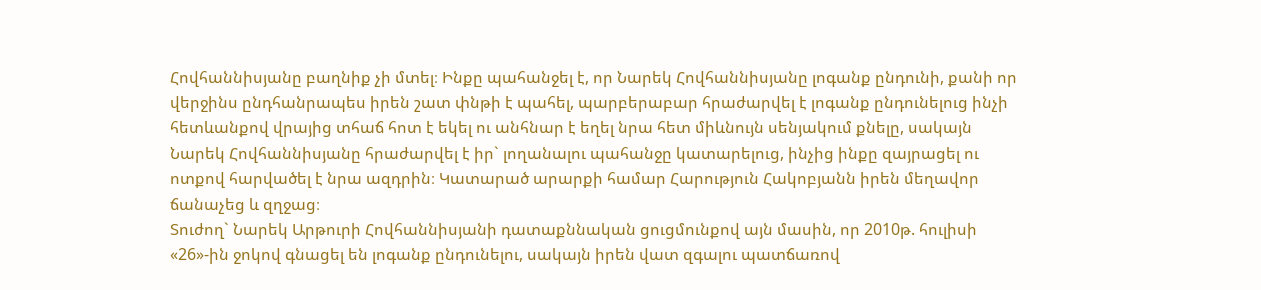Հովհաննիսյանը բաղնիք չի մտել։ Ինքը պահանջել է, որ Նարեկ Հովհաննիսյանը լոգանք ընդունի, քանի որ վերջինս ընդհանրապես իրեն շատ փնթի է պահել, պարբերաբար հրաժարվել է լոգանք ընդունելուց ինչի հետևանքով վրայից տհաճ հոտ է եկել ու անհնար է եղել նրա հետ միևնույն սենյակում քնելը, սակայն Նարեկ Հովհաննիսյանը հրաժարվել է իր` լողանալու պահանջը կատարելուց, ինչից ինքը զայրացել ու ոտքով հարվածել է նրա ազդրին։ Կատարած արարքի համար Հարություն Հակոբյանն իրեն մեղավոր ճանաչեց և զղջաց։
Տուժող` Նարեկ Արթուրի Հովհաննիսյանի դատաքննական ցուցմունքով այն մասին, որ 2010թ. հուլիսի «26»-ին ջոկով գնացել են լոգանք ընդունելու, սակայն իրեն վատ զգալու պատճառով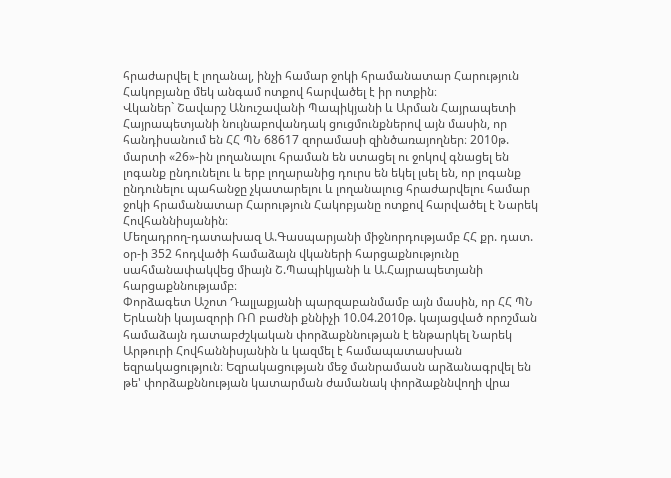հրաժարվել է լողանալ, ինչի համար ջոկի հրամանատար Հարություն Հակոբյանը մեկ անգամ ոտքով հարվածել է իր ոտքին։
Վկաներ` Շավարշ Անուշավանի Պապիկյանի և Արման Հայրապետի Հայրապետյանի նույնաբովանդակ ցուցմունքներով այն մասին, որ հանդիսանում են ՀՀ ՊՆ 68617 զորամասի զինծառայողներ։ 2010թ. մարտի «26»-ին լողանալու հրաման են ստացել ու ջոկով գնացել են լոգանք ընդունելու և երբ լողարանից դուրս են եկել լսել են, որ լոգանք ընդունելու պահանջը չկատարելու և լողանալուց հրաժարվելու համար ջոկի հրամանատար Հարություն Հակոբյանը ոտքով հարվածել է Նարեկ Հովհաննիսյանին։
Մեղադրող-դատախազ Ա.Գասպարյանի միջնորդությամբ ՀՀ քր. դատ. օր-ի 352 հոդվածի համաձայն վկաների հարցաքնությունը սահմանափակվեց միայն Շ.Պապիկյանի և Ա.Հայրապետյանի հարցաքննությամբ։
Փորձագետ Աշոտ Դալլաքյանի պարզաբանմամբ այն մասին, որ ՀՀ ՊՆ Երևանի կայազորի ՌՈ բաժնի քննիչի 10.04.2010թ. կայացված որոշման համաձայն դատաբժշկական փորձաքննության է ենթարկել Նարեկ Արթուրի Հովհաննիսյանին և կազմել է համապատասխան եզրակացություն։ Եզրակացության մեջ մանրամասն արձանագրվել են թե' փորձաքննության կատարման ժամանակ փորձաքննվողի վրա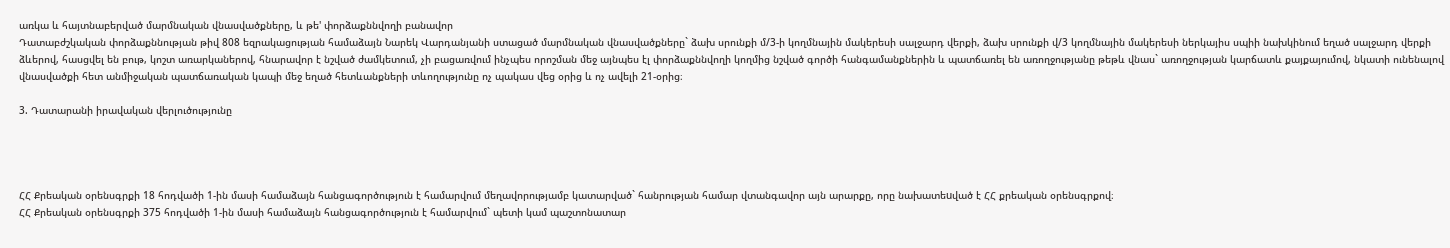առկա և հայտնաբերված մարմնական վնասվածքները, և թե' փորձաքննվողի բանավոր
Դատաբժշկական փորձաքննության թիվ 808 եզրակացության համաձայն Նարեկ Վարդանյանի ստացած մարմնական վնասվածքները` ձախ սրունքի մ/3-ի կողմնային մակերեսի սալջարդ վերքի, ձախ սրունքի վ/3 կողմնային մակերեսի ներկայիս սպիի նախկինում եղած սալջարդ վերքի ձևերով, հասցվել են բութ, կոշտ առարկաներով, հնարավոր է նշված ժամկետում, չի բացառվում ինչպես որոշման մեջ այնպես էլ փորձաքննվողի կողմից նշված գործի հանգամանքներին և պատճառել են առողջությանը թեթև վնաս` առողջության կարճատև քայքայումով, նկատի ունենալով վնասվածքի հետ անմիջական պատճառական կապի մեջ եղած հետևանքների տևողությունը ոչ պակաս վեց օրից և ոչ ավելի 21-օրից։

3. Դատարանի իրավական վերլուծությունը




ՀՀ Քրեական օրենսգրքի 18 հոդվածի 1-ին մասի համաձայն հանցագործություն է համարվում մեղավորությամբ կատարված` հանրության համար վտանգավոր այն արարքը, որը նախատեuված է ՀՀ քրեական օրենսգրքով։
ՀՀ Քրեական օրենսգրքի 375 հոդվածի 1-ին մասի համաձայն հանցագործություն է համարվում` պետի կամ պաշտոնատար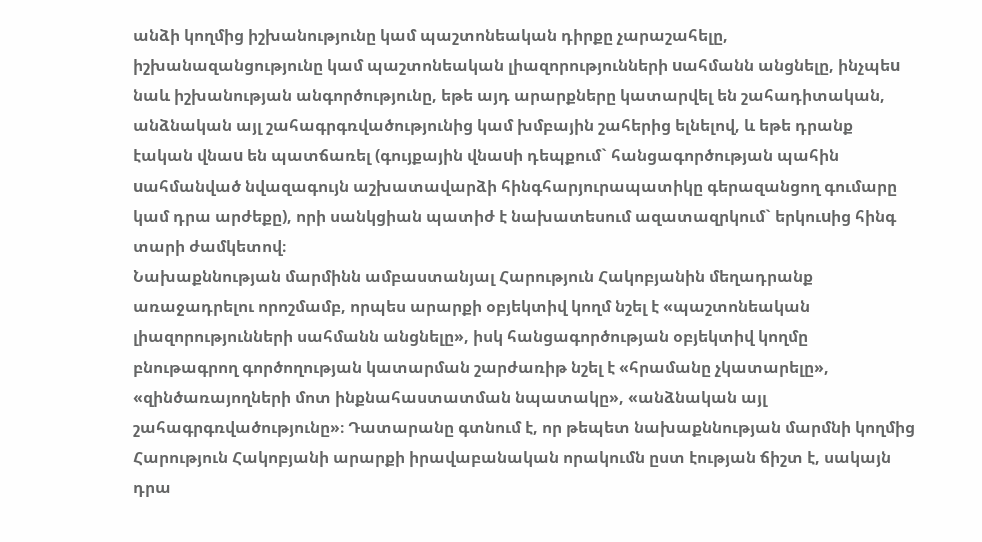անձի կողմից իշխանությունը կամ պաշտոնեական դիրքը չարաշահելը, իշխանազանցությունը կամ պաշտոնեական լիազորությունների uահմանն անցնելը, ինչպեu նաև իշխանության անգործությունը, եթե այդ արարքները կատարվել են շահադիտական, անձնական այլ շահագրգռվածությունից կամ խմբային շահերից ելնելով, և եթե դրանք էական վնաu են պատճառել (գույքային վնաuի դեպքում` հանցագործության պահին uահմանված նվազագույն աշխատավարձի հինգհարյուրապատիկը գերազանցող գումարը կամ դրա արժեքը), որի սանկցիան պատիժ է նախատեսում ազատազրկում` երկուuից հինգ տարի ժամկետով։
Նախաքննության մարմինն ամբաստանյալ Հարություն Հակոբյանին մեղադրանք առաջադրելու որոշմամբ, որպես արարքի օբյեկտիվ կողմ նշել է «պաշտոնեական լիազորությունների սահմանն անցնելը», իսկ հանցագործության օբյեկտիվ կողմը բնութագրող գործողության կատարման շարժառիթ նշել է «հրամանը չկատարելը», «զինծառայողների մոտ ինքնահաստատման նպատակը», «անձնական այլ շահագրգռվածությունը»։ Դատարանը գտնում է, որ թեպետ նախաքննության մարմնի կողմից Հարություն Հակոբյանի արարքի իրավաբանական որակումն ըստ էության ճիշտ է, սակայն դրա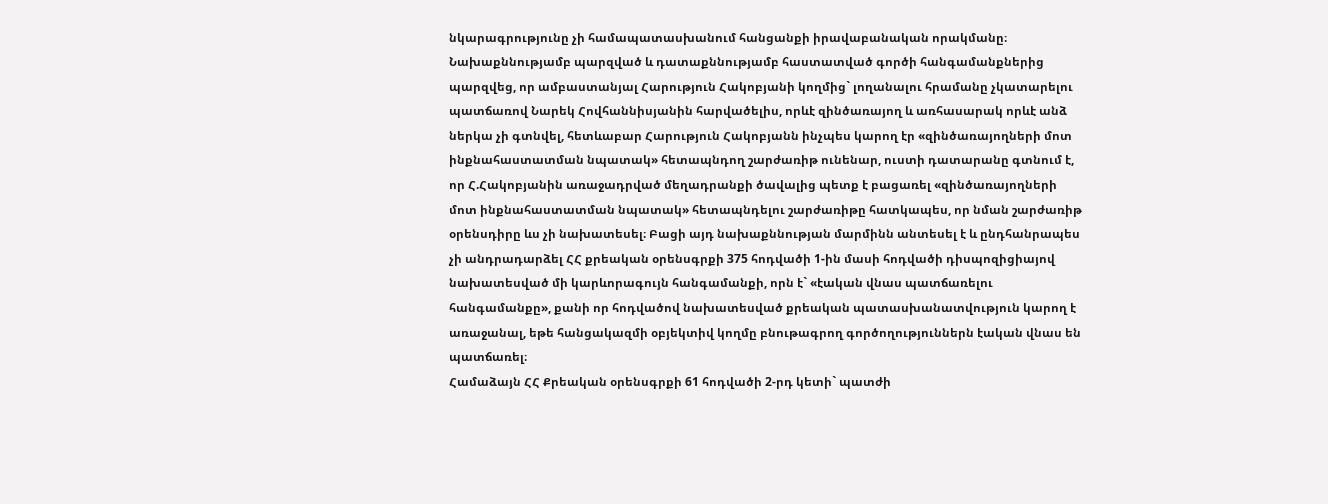նկարագրությունը չի համապատասխանում հանցանքի իրավաբանական որակմանը։ Նախաքննությամբ պարզված և դատաքննությամբ հաստատված գործի հանգամանքներից պարզվեց, որ ամբաստանյալ Հարություն Հակոբյանի կողմից` լողանալու հրամանը չկատարելու պատճառով Նարեկ Հովհաննիսյանին հարվածելիս, որևէ զինծառայող և առհասարակ որևէ անձ ներկա չի գտնվել, հետևաբար Հարություն Հակոբյանն ինչպես կարող էր «զինծառայողների մոտ ինքնահաստատման նպատակ» հետապնդող շարժառիթ ունենար, ուստի դատարանը գտնում է, որ Հ.Հակոբյանին առաջադրված մեղադրանքի ծավալից պետք է բացառել «զինծառայողների մոտ ինքնահաստատման նպատակ» հետապնդելու շարժառիթը հատկապես, որ նման շարժառիթ օրենսդիրը ևս չի նախատեսել։ Բացի այդ նախաքննության մարմինն անտեսել է և ընդհանրապես չի անդրադարձել ՀՀ քրեական օրենսգրքի 375 հոդվածի 1-ին մասի հոդվածի դիսպոզիցիայով նախատեսված մի կարևորագույն հանգամանքի, որն է` «էական վնաս պատճառելու հանգամանքը», քանի որ հոդվածով նախատեսված քրեական պատասխանատվություն կարող է առաջանալ, եթե հանցակազմի օբյեկտիվ կողմը բնութագրող գործողություններն էական վնաս են պատճառել։
Համաձայն ՀՀ Քրեական օրենսգրքի 61 հոդվածի 2-րդ կետի` պատժի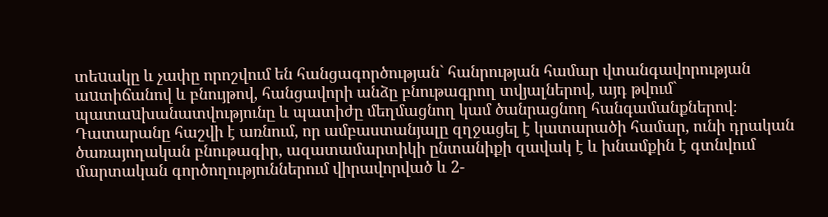տեuակը և չափը որոշվում են հանցագործության` հանրության համար վտանգավորության աuտիճանով և բնույթով, հանցավորի անձը բնութագրող տվյալներով, այդ թվում` պատաuխանատվությունը և պատիժը մեղմացնող կամ ծանրացնող հանգամանքներով։
Դատարանը հաշվի է առնում, որ ամբաստանյալը զղջացել է կատարածի համար, ունի դրական ծառայողական բնութագիր, ազատամարտիկի ընտանիքի զավակ է և խնամքին է գտնվում մարտական գործողություններում վիրավորված և 2-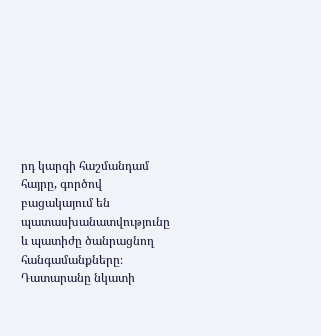րդ կարգի հաշմանդամ հայրը, գործով բացակայում են պատասխանատվությունը և պատիժը ծանրացնող հանգամանքները։
Դատարանը նկատի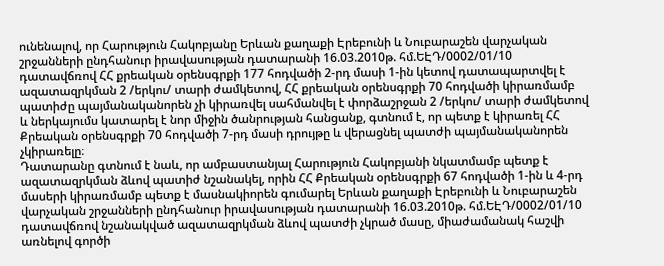ունենալով, որ Հարություն Հակոբյանը Երևան քաղաքի Էրեբունի և Նուբարաշեն վարչական շրջանների ընդհանուր իրավասության դատարանի 16.03.2010թ. հմ.ԵԷԴ/0002/01/10 դատավճռով ՀՀ քրեական օրենսգրքի 177 հոդվածի 2-րդ մասի 1-ին կետով դատապարտվել է ազատազրկման 2 /երկու/ տարի ժամկետով, ՀՀ քրեական օրենսգրքի 70 հոդվածի կիրառմամբ պատիժը պայմանականորեն չի կիրառվել սահմանվել է փորձաշրջան 2 /երկու/ տարի ժամկետով և ներկայումս կատարել է նոր միջին ծանրության հանցանք, գտնում է, որ պետք է կիրառել ՀՀ Քրեական օրենսգրքի 70 հոդվածի 7-րդ մասի դրույթը և վերացնել պատժի պայմանականորեն չկիրառելը։
Դատարանը գտնում է նաև, որ ամբաստանյալ Հարություն Հակոբյանի նկատմամբ պետք է ազատազրկման ձևով պատիժ նշանակել, որին ՀՀ Քրեական օրենսգրքի 67 հոդվածի 1-ին և 4-րդ մասերի կիրառմամբ պետք է մասնակիորեն գումարել Երևան քաղաքի Էրեբունի և Նուբարաշեն վարչական շրջանների ընդհանուր իրավասության դատարանի 16.03.2010թ. հմ.ԵԷԴ/0002/01/10 դատավճռով նշանակված ազատազրկման ձևով պատժի չկրած մասը, միաժամանակ հաշվի առնելով գործի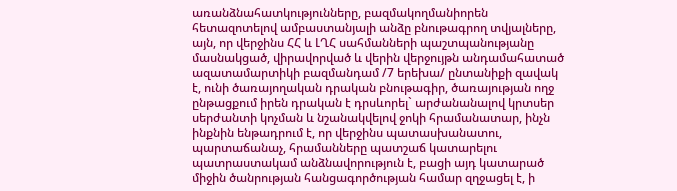առանձնահատկությունները, բազմակողմանիորեն հետազոտելով ամբաստանյալի անձը բնութագրող տվյալները, այն, որ վերջինս ՀՀ և ԼՂՀ սահմանների պաշտպանությանը մասնակցած, վիրավորված և վերին վերջույթն անդամահատած ազատամարտիկի բազմանդամ /7 երեխա/ ընտանիքի զավակ է, ունի ծառայողական դրական բնութագիր, ծառայության ողջ ընթացքում իրեն դրական է դրսևորել` արժանանալով կրտսեր սերժանտի կոչման և նշանակվելով ջոկի հրամանատար, ինչն ինքնին ենթադրում է, որ վերջինս պատասխանատու, պարտաճանաչ, հրամանները պատշաճ կատարելու պատրաստակամ անձնավորություն է, բացի այդ կատարած միջին ծանրության հանցագործության համար զղջացել է, ի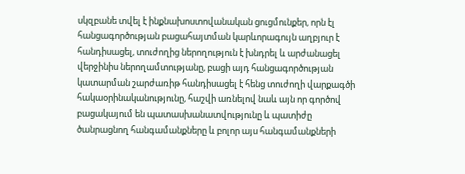սկզբանե տվել է ինքնախոստովանական ցուցմունքեր, որն էլ հանցագործության բացահայտման կարևորագույն աղբյուր է հանդիսացել, տուժողից ներողություն է խնդրել և արժանացել վերջինիս ներողամտությանը, բացի այդ հանցագործության կատարման շարժառիթ հանդիսացել է հենց տուժողի վարքագծի հակաօրինականությունը, հաշվի առնելով նաև այն որ գործով բացակայում են պատասխանատվությունը և պատիժը ծանրացնող հանգամանքները և բոլոր այս հանգամանքների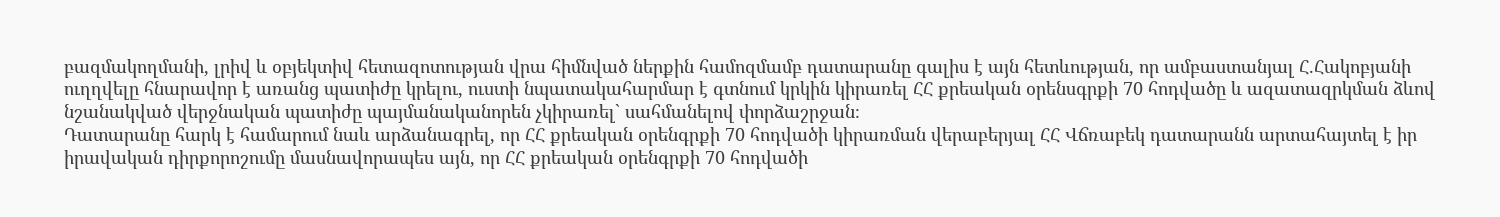բազմակողմանի, լրիվ և օբյեկտիվ հետազոտության վրա հիմնված ներքին համոզմամբ դատարանը գալիս է այն հետևության, որ ամբաստանյալ Հ.Հակոբյանի ուղղվելը հնարավոր է առանց պատիժը կրելու, ուստի նպատակահարմար է գտնում կրկին կիրառել ՀՀ քրեական օրենսգրքի 70 հոդվածը և ազատազրկման ձևով նշանակված վերջնական պատիժը պայմանականորեն չկիրառել` սահմանելով փորձաշրջան։
Դատարանը հարկ է համարում նաև արձանագրել, որ ՀՀ քրեական օրենգրքի 70 հոդվածի կիրառման վերաբերյալ ՀՀ Վճռաբեկ դատարանն արտահայտել է իր իրավական դիրքորոշումը մասնավորապես այն, որ ՀՀ քրեական օրենգրքի 70 հոդվածի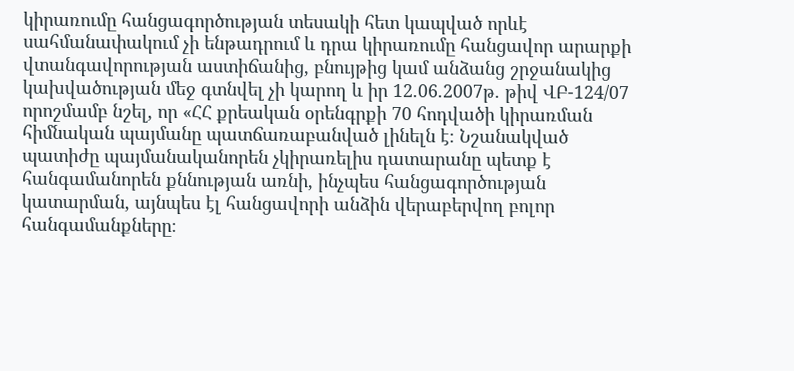կիրառումը հանցագործության տեսակի հետ կապված որևէ սահմանափակում չի ենթադրում և դրա կիրառումը հանցավոր արարքի վտանգավորության աստիճանից, բնույթից կամ անձանց շրջանակից կախվածության մեջ գտնվել չի կարող և իր 12.06.2007թ. թիվ ՎԲ-124/07 որոշմամբ նշել, որ «ՀՀ քրեական օրենգրքի 70 հոդվածի կիրառման հիմնական պայմանը պատճառաբանված լինելն է։ Նշանակված պատիժը պայմանականորեն չկիրառելիս դատարանը պետք է հանգամանորեն քննության առնի, ինչպես հանցագործության կատարման, այնպես էլ հանցավորի անձին վերաբերվող բոլոր հանգամանքները։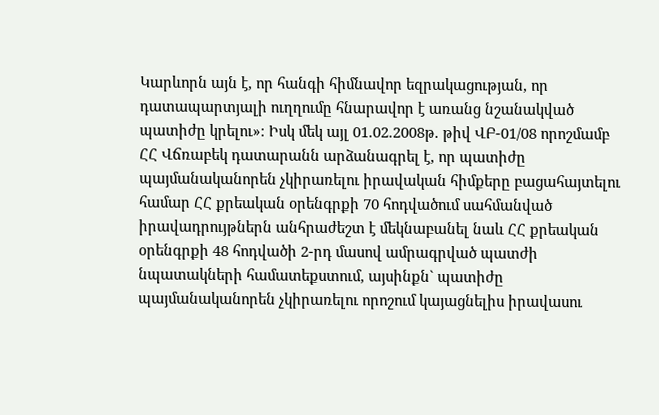Կարևորն այն է, որ հանգի հիմնավոր եզրակացության, որ դատապարտյալի ուղղումը հնարավոր է առանց նշանակված պատիժը կրելու»։ Իսկ մեկ այլ 01.02.2008թ. թիվ ՎԲ-01/08 որոշմամբ ՀՀ Վճռաբեկ դատարանն արձանագրել է, որ պատիժը պայմանականորեն չկիրառելու իրավական հիմքերը բացահայտելու համար ՀՀ քրեական օրենգրքի 70 հոդվածում սահմանված իրավադրույթներն անհրաժեշտ է մեկնաբանել նաև ՀՀ քրեական օրենգրքի 48 հոդվածի 2-րդ մասով ամրագրված պատժի նպատակների համատեքստում, այսինքն` պատիժը պայմանականորեն չկիրառելու որոշում կայացնելիս իրավասու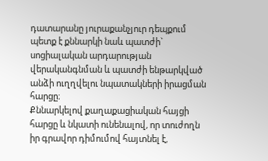դատարանը յուրաքանչյուր դեպքում պետք է քննարկի նաև պատժի` սոցիալական արդարության վերականգնման և պատժի ենթարկված անձի ուղղվելու նպատակների իրացման հարցը։
Քննարկելով քաղաքացիական հայցի հարցը և նկատի ունենալով, որ տուժողն իր գրավոր դիմումով հայտնել է,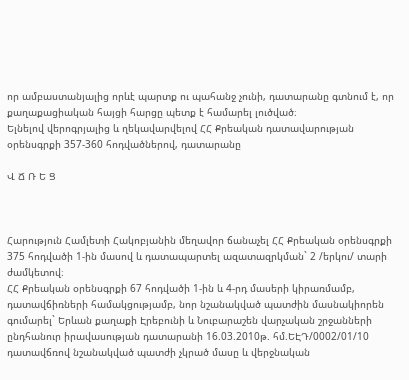որ ամբաստանյալից որևէ պարտք ու պահանջ չունի, դատարանը գտնում է, որ քաղաքացիական հայցի հարցը պետք է համարել լուծված։
Ելնելով վերոգրյալից և ղեկավարվելով ՀՀ Քրեական դատավարության օրենսգրքի 357-360 հոդվածներով, դատարանը

Վ Ճ Ռ Ե Ց



Հարություն Համլետի Հակոբյանին մեղավոր ճանաչել ՀՀ Քրեական օրենսգրքի 375 հոդվածի 1-ին մասով և դատապարտել ազատազրկման` 2 /երկու/ տարի ժամկետով։
ՀՀ Քրեական օրենսգրքի 67 հոդվածի 1-ին և 4-րդ մասերի կիրառմամբ, դատավճիռների համակցությամբ, նոր նշանակված պատժին մասնակիորեն գումարել` Երևան քաղաքի Էրեբունի և Նուբարաշեն վարչական շրջանների ընդհանուր իրավասության դատարանի 16.03.2010թ. հմ.ԵԷԴ/0002/01/10 դատավճռով նշանակված պատժի չկրած մասը և վերջնական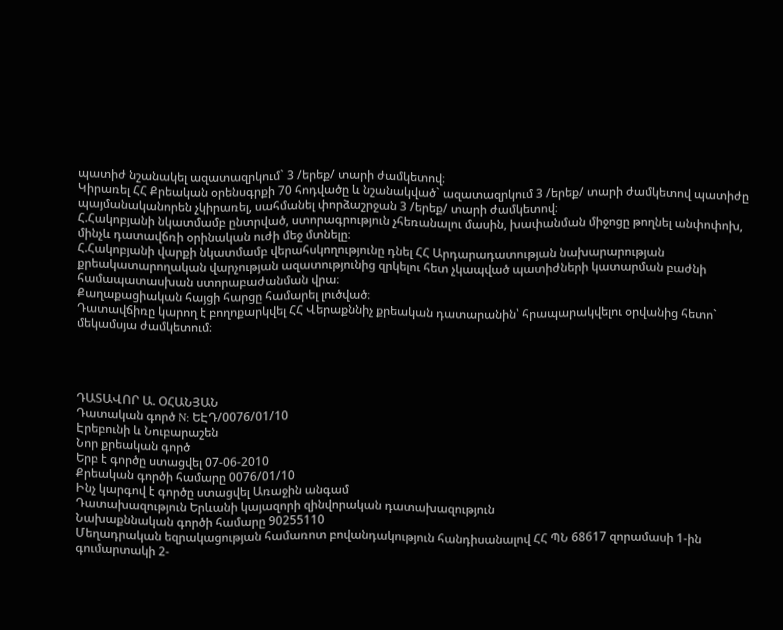պատիժ նշանակել ազատազրկում` 3 /երեք/ տարի ժամկետով։
Կիրառել ՀՀ Քրեական օրենսգրքի 70 հոդվածը և նշանակված` ազատազրկում 3 /երեք/ տարի ժամկետով պատիժը պայմանականորեն չկիրառել, սահմանել փորձաշրջան 3 /երեք/ տարի ժամկետով։
Հ.Հակոբյանի նկատմամբ ընտրված, ստորագրություն չհեռանալու մասին, խափանման միջոցը թողնել անփոփոխ, մինչև դատավճռի օրինական ուժի մեջ մտնելը։
Հ.Հակոբյանի վարքի նկատմամբ վերահսկողությունը դնել ՀՀ Արդարադատության նախարարության քրեակատարողական վարչության ազատությունից զրկելու հետ չկապված պատիժների կատարման բաժնի համապատասխան ստորաբաժանման վրա։
Քաղաքացիական հայցի հարցը համարել լուծված։
Դատավճիռը կարող է բողոքարկվել ՀՀ Վերաքննիչ քրեական դատարանին՝ հրապարակվելու օրվանից հետո` մեկամսյա ժամկետում։




ԴԱՏԱՎՈՐ Ա. ՕՀԱՆՅԱՆ
Դատական գործ N: ԵԷԴ/0076/01/10
Էրեբունի և Նուբարաշեն
Նոր քրեական գործ
Երբ է գործը ստացվել 07-06-2010
Քրեական գործի համարը 0076/01/10
Ինչ կարգով է գործը ստացվել Առաջին անգամ
Դատախազություն Երևանի կայազորի զինվորական դատախազություն
Նախաքննական գործի համարը 90255110
Մեղադրական եզրակացության համառոտ բովանդակություն հանդիսանալով ՀՀ ՊՆ 68617 զորամասի 1-ին գումարտակի 2-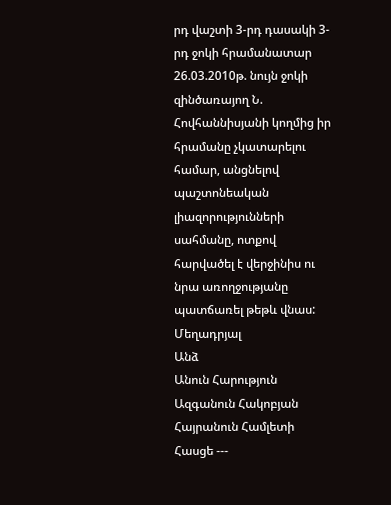րդ վաշտի 3-րդ դասակի 3-րդ ջոկի հրամանատար 26.03.2010թ. նույն ջոկի զինծառայող Ն. Հովհաննիսյանի կողմից իր հրամանը չկատարելու համար, անցնելով պաշտոնեական լիազորությունների սահմանը, ոտքով հարվածել է վերջինիս ու նրա առողջությանը պատճառել թեթև վնաս:
Մեղադրյալ
Անձ
Անուն Հարություն
Ազգանուն Հակոբյան
Հայրանուն Համլետի
Հասցե ---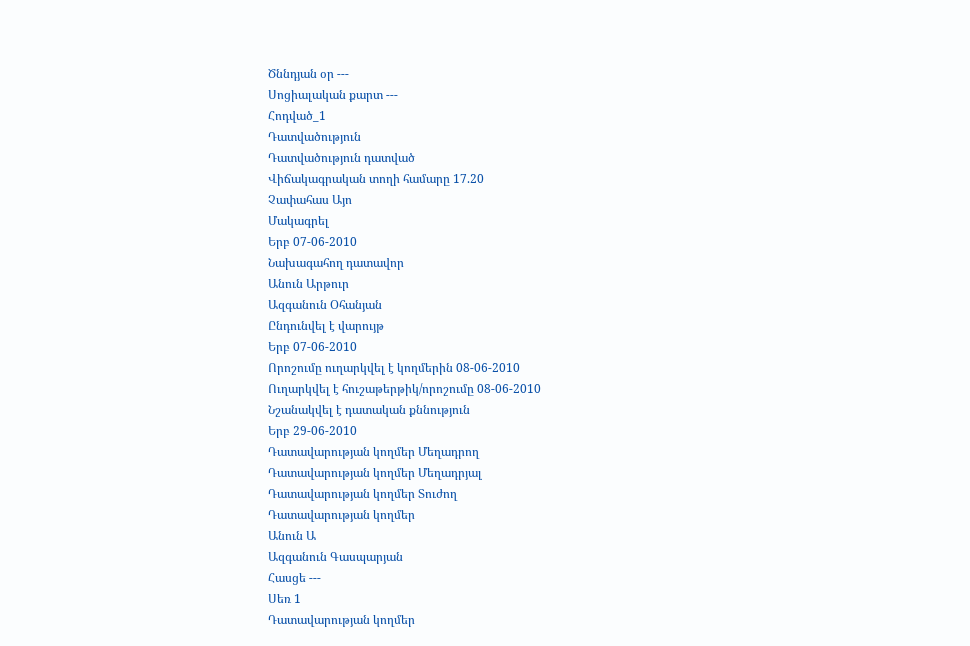Ծննդյան օր ---
Սոցիալական քարտ ---
Հոդված_1
Դատվածություն
Դատվածություն դատված
Վիճակագրական տողի համարը 17.20
Չափահաս Այո
Մակագրել
Երբ 07-06-2010
Նախագահող դատավոր
Անուն Արթուր
Ազգանուն Օհանյան
Ընդունվել է վարույթ
Երբ 07-06-2010
Որոշումը ուղարկվել է կողմերին 08-06-2010
Ուղարկվել է հուշաթերթիկ/որոշումը 08-06-2010
Նշանակվել է դատական քննություն
Երբ 29-06-2010
Դատավարության կողմեր Մեղադրող
Դատավարության կողմեր Մեղադրյալ
Դատավարության կողմեր Տուժող
Դատավարության կողմեր
Անուն Ա
Ազգանուն Գասպարյան
Հասցե ---
Սեռ 1
Դատավարության կողմեր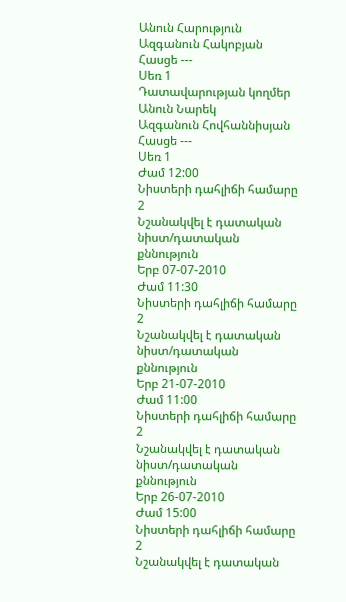Անուն Հարություն
Ազգանուն Հակոբյան
Հասցե ---
Սեռ 1
Դատավարության կողմեր
Անուն Նարեկ
Ազգանուն Հովհաննիսյան
Հասցե ---
Սեռ 1
Ժամ 12:00
Նիստերի դահլիճի համարը 2
Նշանակվել է դատական նիստ/դատական քննություն
Երբ 07-07-2010
Ժամ 11:30
Նիստերի դահլիճի համարը 2
Նշանակվել է դատական նիստ/դատական քննություն
Երբ 21-07-2010
Ժամ 11:00
Նիստերի դահլիճի համարը 2
Նշանակվել է դատական նիստ/դատական քննություն
Երբ 26-07-2010
Ժամ 15:00
Նիստերի դահլիճի համարը 2
Նշանակվել է դատական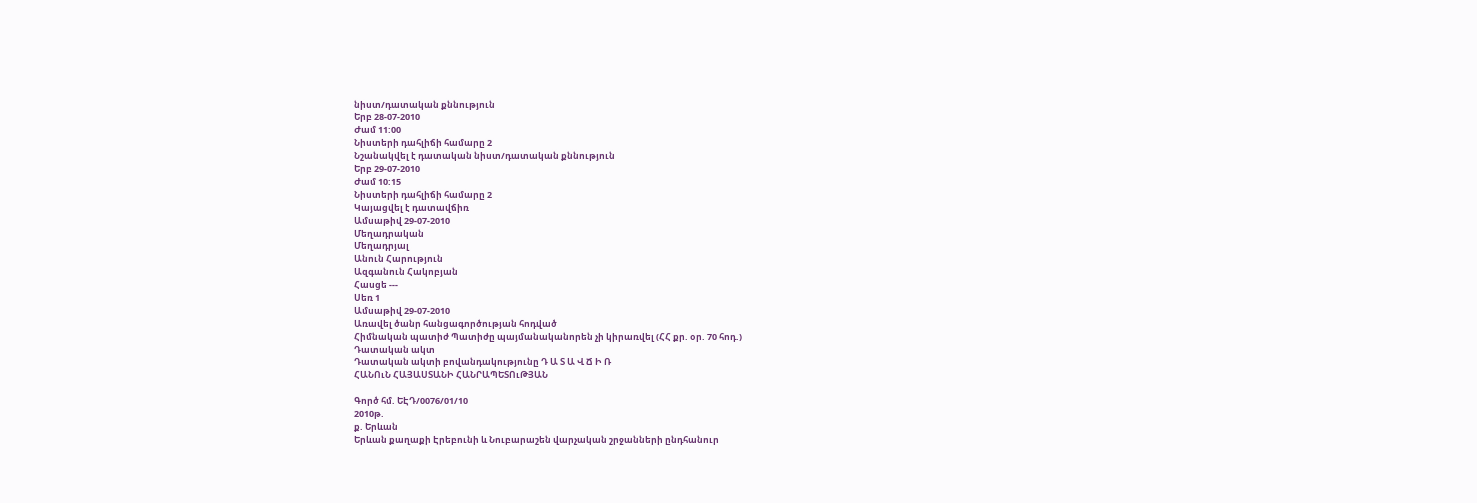նիստ/դատական քննություն
Երբ 28-07-2010
Ժամ 11:00
Նիստերի դահլիճի համարը 2
Նշանակվել է դատական նիստ/դատական քննություն
Երբ 29-07-2010
Ժամ 10:15
Նիստերի դահլիճի համարը 2
Կայացվել է դատավճիռ
Ամսաթիվ 29-07-2010
Մեղադրական
Մեղադրյալ
Անուն Հարություն
Ազգանուն Հակոբյան
Հասցե ---
Սեռ 1
Ամսաթիվ 29-07-2010
Առավել ծանր հանցագործության հոդված
Հիմնական պատիժ Պատիժը պայմանականորեն չի կիրառվել (ՀՀ քր. օր. 70 հոդ.)
Դատական ակտ
Դատական ակտի բովանդակությունը Դ Ա Տ Ա Վ Ճ Ի Ռ
ՀԱՆՈւՆ ՀԱՅԱՍՏԱՆԻ ՀԱՆՐԱՊԵՏՈւԹՅԱՆ

Գործ հմ. ԵԷԴ/0076/01/10
2010թ.
ք. Երևան
Երևան քաղաքի Էրեբունի և Նուբարաշեն վարչական շրջանների ընդհանուր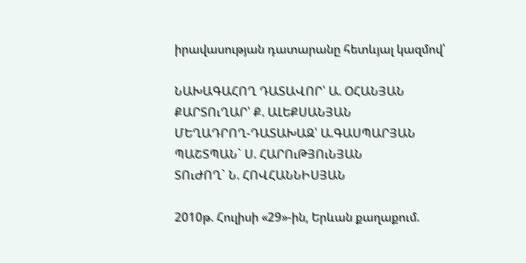իրավասության դատարանը հետևյալ կազմով՝

ՆԱԽԱԳԱՀՈՂ ԴԱՏԱՎՈՐ՝ Ա. ՕՀԱՆՅԱՆ
ՔԱՐՏՈւՂԱՐ՝ Ք. ԱԼԵՔՍԱՆՅԱՆ
ՄԵՂԱԴՐՈՂ-ԴԱՏԱԽԱԶ՝ Ա.ԳԱՍՊԱՐՅԱՆ
ՊԱՇՏՊԱՆ` Ս. ՀԱՐՈւԹՅՈւՆՅԱՆ
ՏՈւԺՈՂ` Ն. ՀՈՎՀԱՆՆԻՍՅԱՆ

2010թ. Հուլիսի «29»-ին, Երևան քաղաքում.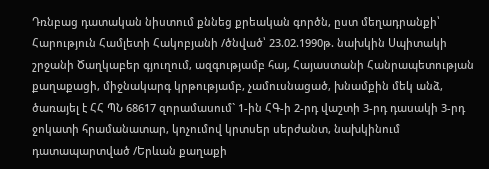Դռնբաց դատական նիստում քննեց քրեական գործն, ըստ մեղադրանքի՝ Հարություն Համլետի Հակոբյանի /ծնված՝ 23.02.1990թ. նախկին Սպիտակի շրջանի Ծաղկաբեր գյուղում, ազգությամբ հայ, Հայաստանի Հանրապետության քաղաքացի, միջնակարգ կրթությամբ, չամուսնացած, խնամքին մեկ անձ, ծառայել է ՀՀ ՊՆ 68617 զորամասում` 1-ին ՀԳ-ի 2-րդ վաշտի 3-րդ դասակի 3-րդ ջոկատի հրամանատար, կոչումով կրտսեր սերժանտ, նախկինում դատապարտված /Երևան քաղաքի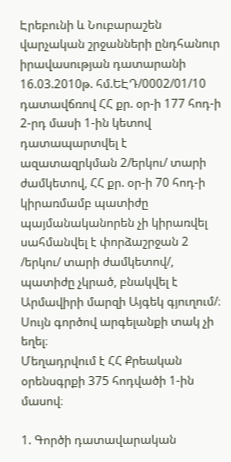Էրեբունի և Նուբարաշեն վարչական շրջանների ընդհանուր իրավասության դատարանի 16.03.2010թ. հմ.ԵԷԴ/0002/01/10 դատավճռով ՀՀ քր. օր-ի 177 հոդ-ի 2-րդ մասի 1-ին կետով դատապարտվել է ազատազրկման 2/երկու/ տարի ժամկետով, ՀՀ քր. օր-ի 70 հոդ-ի կիրառմամբ պատիժը պայմանականորեն չի կիրառվել սահմանվել է փորձաշրջան 2 /երկու/ տարի ժամկետով/, պատիժը չկրած, բնակվել է Արմավիրի մարզի Այգեկ գյուղում/։
Սույն գործով արգելանքի տակ չի եղել։
Մեղադրվում է ՀՀ Քրեական օրենսգրքի 375 հոդվածի 1-ին մասով։

1. Գործի դատավարական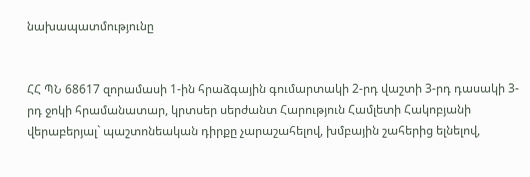նախապատմությունը


ՀՀ ՊՆ 68617 զորամասի 1-ին հրաձգային գումարտակի 2-րդ վաշտի 3-րդ դասակի 3-րդ ջոկի հրամանատար, կրտսեր սերժանտ Հարություն Համլետի Հակոբյանի վերաբերյալ` պաշտոնեական դիրքը չարաշահելով, խմբային շահերից ելնելով,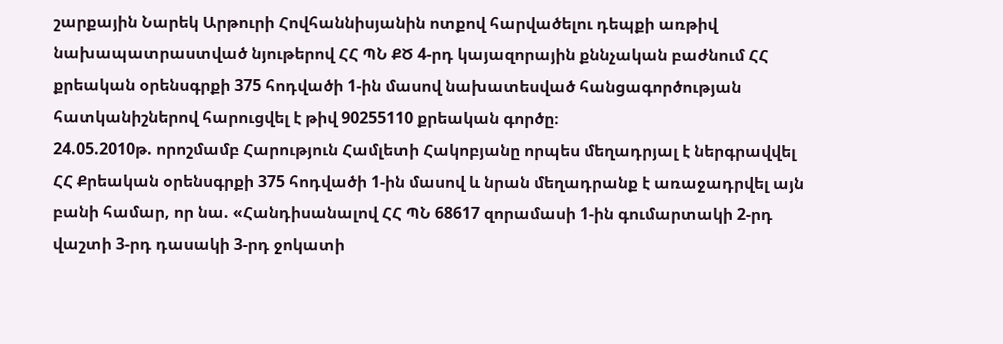շարքային Նարեկ Արթուրի Հովհաննիսյանին ոտքով հարվածելու դեպքի առթիվ նախապատրաստված նյութերով ՀՀ ՊՆ ՔԾ 4-րդ կայազորային քննչական բաժնում ՀՀ քրեական օրենսգրքի 375 հոդվածի 1-ին մասով նախատեսված հանցագործության հատկանիշներով հարուցվել է թիվ 90255110 քրեական գործը։
24.05.2010թ. որոշմամբ Հարություն Համլետի Հակոբյանը որպես մեղադրյալ է ներգրավվել ՀՀ Քրեական օրենսգրքի 375 հոդվածի 1-ին մասով և նրան մեղադրանք է առաջադրվել այն բանի համար, որ նա. «Հանդիսանալով ՀՀ ՊՆ 68617 զորամասի 1-ին գումարտակի 2-րդ վաշտի 3-րդ դասակի 3-րդ ջոկատի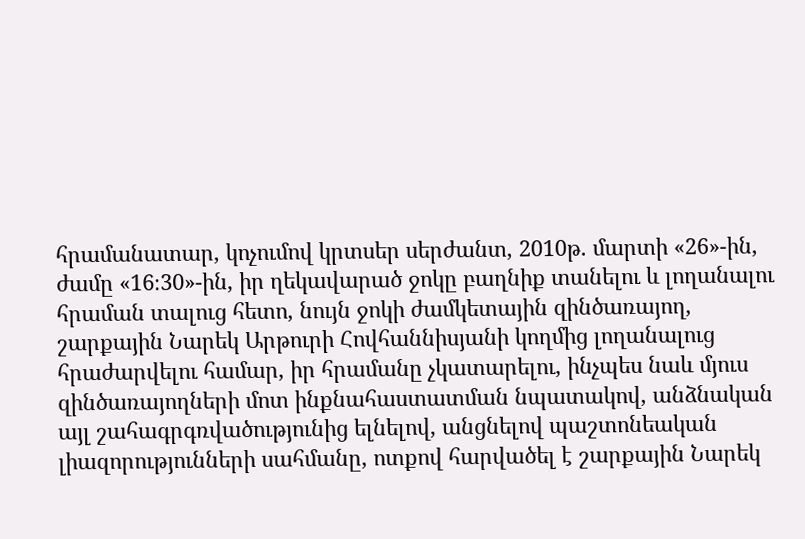հրամանատար, կոչումով կրտսեր սերժանտ, 2010թ. մարտի «26»-ին, ժամը «16։30»-ին, իր ղեկավարած ջոկը բաղնիք տանելու և լողանալու հրաման տալուց հետո, նույն ջոկի ժամկետային զինծառայող, շարքային Նարեկ Արթուրի Հովհաննիսյանի կողմից լողանալուց հրաժարվելու համար, իր հրամանը չկատարելու, ինչպես նաև մյուս զինծառայողների մոտ ինքնահաստատման նպատակով, անձնական այլ շահագրգռվածությունից ելնելով, անցնելով պաշտոնեական լիազորությունների սահմանը, ոտքով հարվածել է շարքային Նարեկ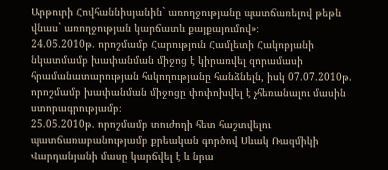Արթուրի Հովհաննիսյանին` առողջությանը պատճառելով թեթև վնաս` առողջության կարճատև քայքայումով»։
24.05.2010թ. որոշմամբ Հարություն Համլետի Հակոբյանի նկատմամբ խափանման միջոց է կիրառվել զորամասի հրամանատարության հսկողությանը հանձնելն, իսկ 07.07.2010թ. որոշմամբ խափանման միջոցը փոփոխվել է չհեռանալու մասին ստորագրությամբ։
25.05.2010թ. որոշմամբ տուժողի հետ հաշտվելու պատճառաբանությամբ քրեական գործով Սևակ Ռազմիկի Վարդանյանի մասը կարճվել է և նրա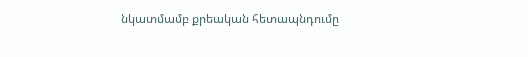նկատմամբ քրեական հետապնդումը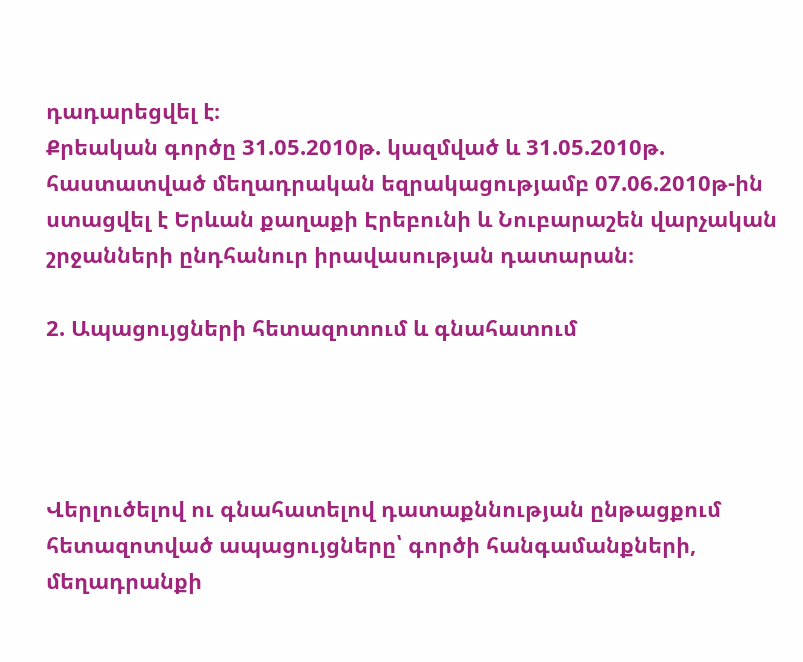դադարեցվել է։
Քրեական գործը 31.05.2010թ. կազմված և 31.05.2010թ. հաստատված մեղադրական եզրակացությամբ 07.06.2010թ-ին ստացվել է Երևան քաղաքի Էրեբունի և Նուբարաշեն վարչական շրջանների ընդհանուր իրավասության դատարան։

2. Ապացույցների հետազոտում և գնահատում




Վերլուծելով ու գնահատելով դատաքննության ընթացքում հետազոտված ապացույցները՝ գործի հանգամանքների, մեղադրանքի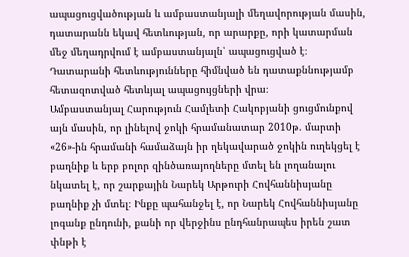ապացուցվածության և ամբաստանյալի մեղավորության մասին, դատարանն եկավ հետևության, որ արարքը, որի կատարման մեջ մեղադրվում է ամբաստանյալն՝ ապացուցված է։
Դատարանի հետևությունները հիմնված են դատաքննությամբ հետազոտված հետևյալ ապացույցների վրա։
Ամբաստանյալ Հարություն Համլետի Հակոբյանի ցուցմունքով այն մասին, որ լինելով ջոկի հրամանատար 2010թ. մարտի «26»-ին հրամանի համաձայն իր ղեկավարած ջոկին ուղեկցել է բաղնիք և երբ բոլոր զինծառայողները մտել են լողանալու նկատել է, որ շարքային Նարեկ Արթուրի Հովհաննիսյանը բաղնիք չի մտել։ Ինքը պահանջել է, որ Նարեկ Հովհաննիսյանը լոգանք ընդունի, քանի որ վերջինս ընդհանրապես իրեն շատ փնթի է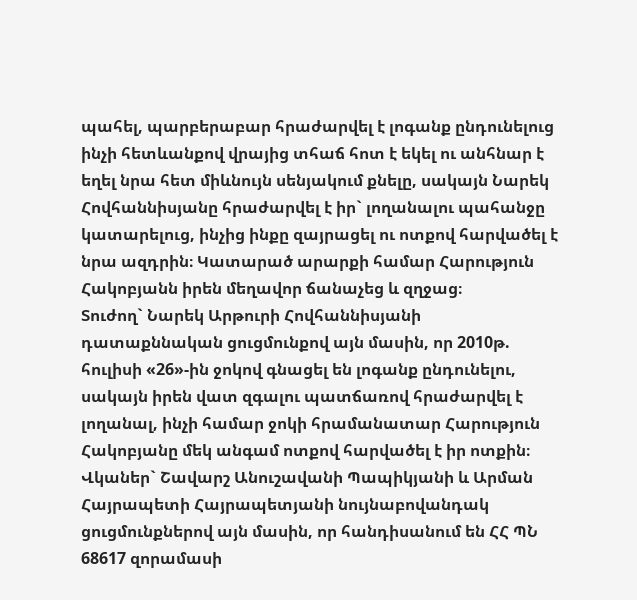պահել, պարբերաբար հրաժարվել է լոգանք ընդունելուց ինչի հետևանքով վրայից տհաճ հոտ է եկել ու անհնար է եղել նրա հետ միևնույն սենյակում քնելը, սակայն Նարեկ Հովհաննիսյանը հրաժարվել է իր` լողանալու պահանջը կատարելուց, ինչից ինքը զայրացել ու ոտքով հարվածել է նրա ազդրին։ Կատարած արարքի համար Հարություն Հակոբյանն իրեն մեղավոր ճանաչեց և զղջաց։
Տուժող` Նարեկ Արթուրի Հովհաննիսյանի դատաքննական ցուցմունքով այն մասին, որ 2010թ. հուլիսի «26»-ին ջոկով գնացել են լոգանք ընդունելու, սակայն իրեն վատ զգալու պատճառով հրաժարվել է լողանալ, ինչի համար ջոկի հրամանատար Հարություն Հակոբյանը մեկ անգամ ոտքով հարվածել է իր ոտքին։
Վկաներ` Շավարշ Անուշավանի Պապիկյանի և Արման Հայրապետի Հայրապետյանի նույնաբովանդակ ցուցմունքներով այն մասին, որ հանդիսանում են ՀՀ ՊՆ 68617 զորամասի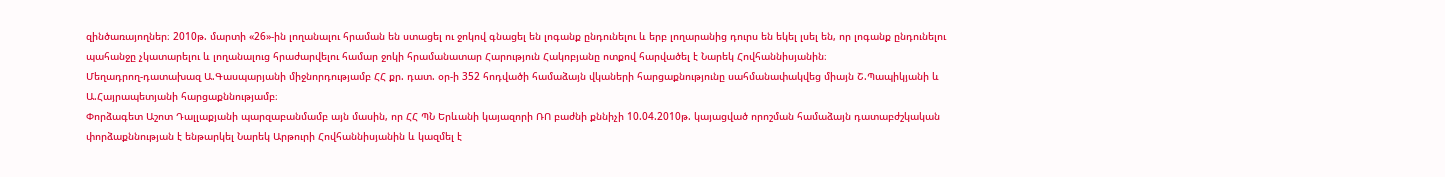զինծառայողներ։ 2010թ. մարտի «26»-ին լողանալու հրաման են ստացել ու ջոկով գնացել են լոգանք ընդունելու և երբ լողարանից դուրս են եկել լսել են, որ լոգանք ընդունելու պահանջը չկատարելու և լողանալուց հրաժարվելու համար ջոկի հրամանատար Հարություն Հակոբյանը ոտքով հարվածել է Նարեկ Հովհաննիսյանին։
Մեղադրող-դատախազ Ա.Գասպարյանի միջնորդությամբ ՀՀ քր. դատ. օր-ի 352 հոդվածի համաձայն վկաների հարցաքնությունը սահմանափակվեց միայն Շ.Պապիկյանի և Ա.Հայրապետյանի հարցաքննությամբ։
Փորձագետ Աշոտ Դալլաքյանի պարզաբանմամբ այն մասին, որ ՀՀ ՊՆ Երևանի կայազորի ՌՈ բաժնի քննիչի 10.04.2010թ. կայացված որոշման համաձայն դատաբժշկական փորձաքննության է ենթարկել Նարեկ Արթուրի Հովհաննիսյանին և կազմել է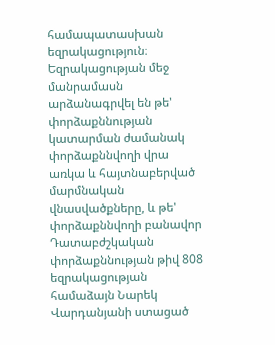համապատասխան եզրակացություն։ Եզրակացության մեջ մանրամասն արձանագրվել են թե' փորձաքննության կատարման ժամանակ փորձաքննվողի վրա առկա և հայտնաբերված մարմնական վնասվածքները, և թե' փորձաքննվողի բանավոր
Դատաբժշկական փորձաքննության թիվ 808 եզրակացության համաձայն Նարեկ Վարդանյանի ստացած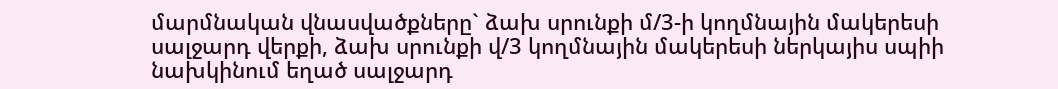մարմնական վնասվածքները` ձախ սրունքի մ/3-ի կողմնային մակերեսի սալջարդ վերքի, ձախ սրունքի վ/3 կողմնային մակերեսի ներկայիս սպիի նախկինում եղած սալջարդ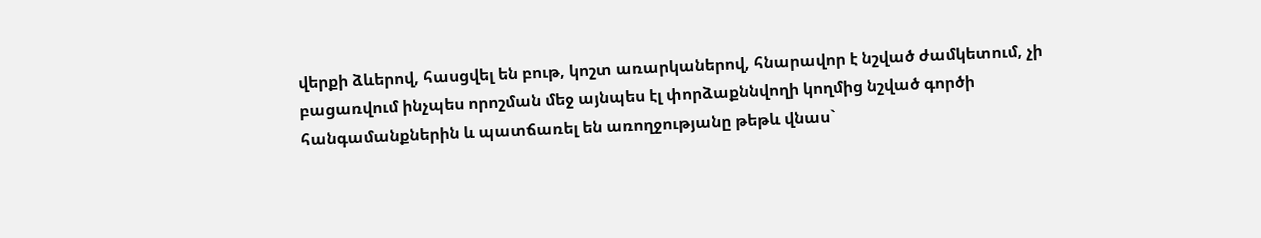վերքի ձևերով, հասցվել են բութ, կոշտ առարկաներով, հնարավոր է նշված ժամկետում, չի բացառվում ինչպես որոշման մեջ այնպես էլ փորձաքննվողի կողմից նշված գործի հանգամանքներին և պատճառել են առողջությանը թեթև վնաս`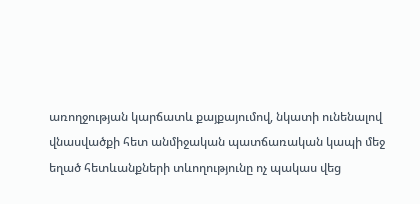առողջության կարճատև քայքայումով, նկատի ունենալով վնասվածքի հետ անմիջական պատճառական կապի մեջ եղած հետևանքների տևողությունը ոչ պակաս վեց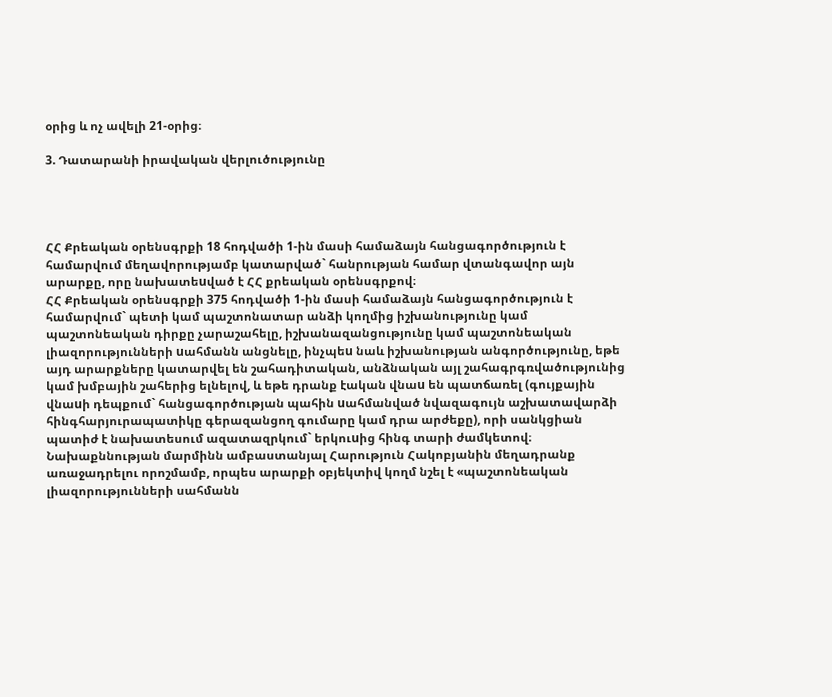օրից և ոչ ավելի 21-օրից։

3. Դատարանի իրավական վերլուծությունը




ՀՀ Քրեական օրենսգրքի 18 հոդվածի 1-ին մասի համաձայն հանցագործություն է համարվում մեղավորությամբ կատարված` հանրության համար վտանգավոր այն արարքը, որը նախատեuված է ՀՀ քրեական օրենսգրքով։
ՀՀ Քրեական օրենսգրքի 375 հոդվածի 1-ին մասի համաձայն հանցագործություն է համարվում` պետի կամ պաշտոնատար անձի կողմից իշխանությունը կամ պաշտոնեական դիրքը չարաշահելը, իշխանազանցությունը կամ պաշտոնեական լիազորությունների uահմանն անցնելը, ինչպեu նաև իշխանության անգործությունը, եթե այդ արարքները կատարվել են շահադիտական, անձնական այլ շահագրգռվածությունից կամ խմբային շահերից ելնելով, և եթե դրանք էական վնաu են պատճառել (գույքային վնաuի դեպքում` հանցագործության պահին uահմանված նվազագույն աշխատավարձի հինգհարյուրապատիկը գերազանցող գումարը կամ դրա արժեքը), որի սանկցիան պատիժ է նախատեսում ազատազրկում` երկուuից հինգ տարի ժամկետով։
Նախաքննության մարմինն ամբաստանյալ Հարություն Հակոբյանին մեղադրանք առաջադրելու որոշմամբ, որպես արարքի օբյեկտիվ կողմ նշել է «պաշտոնեական լիազորությունների սահմանն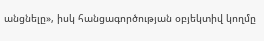անցնելը», իսկ հանցագործության օբյեկտիվ կողմը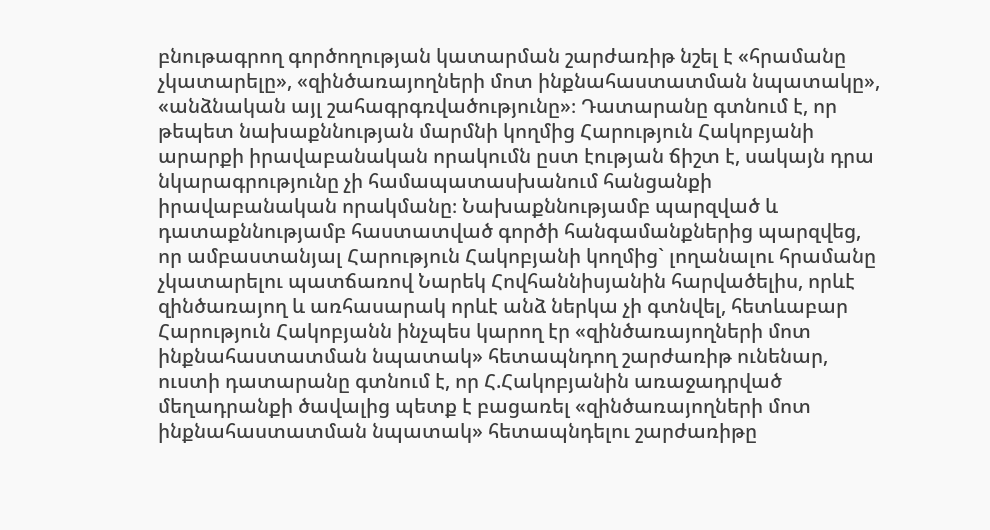բնութագրող գործողության կատարման շարժառիթ նշել է «հրամանը չկատարելը», «զինծառայողների մոտ ինքնահաստատման նպատակը», «անձնական այլ շահագրգռվածությունը»։ Դատարանը գտնում է, որ թեպետ նախաքննության մարմնի կողմից Հարություն Հակոբյանի արարքի իրավաբանական որակումն ըստ էության ճիշտ է, սակայն դրա նկարագրությունը չի համապատասխանում հանցանքի իրավաբանական որակմանը։ Նախաքննությամբ պարզված և դատաքննությամբ հաստատված գործի հանգամանքներից պարզվեց, որ ամբաստանյալ Հարություն Հակոբյանի կողմից` լողանալու հրամանը չկատարելու պատճառով Նարեկ Հովհաննիսյանին հարվածելիս, որևէ զինծառայող և առհասարակ որևէ անձ ներկա չի գտնվել, հետևաբար Հարություն Հակոբյանն ինչպես կարող էր «զինծառայողների մոտ ինքնահաստատման նպատակ» հետապնդող շարժառիթ ունենար, ուստի դատարանը գտնում է, որ Հ.Հակոբյանին առաջադրված մեղադրանքի ծավալից պետք է բացառել «զինծառայողների մոտ ինքնահաստատման նպատակ» հետապնդելու շարժառիթը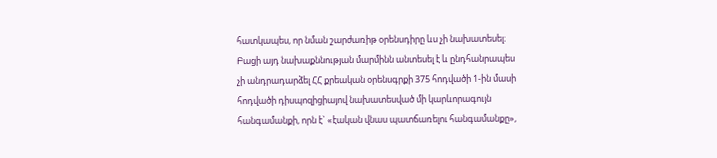հատկապես, որ նման շարժառիթ օրենսդիրը ևս չի նախատեսել։ Բացի այդ նախաքննության մարմինն անտեսել է և ընդհանրապես չի անդրադարձել ՀՀ քրեական օրենսգրքի 375 հոդվածի 1-ին մասի հոդվածի դիսպոզիցիայով նախատեսված մի կարևորագույն հանգամանքի, որն է` «էական վնաս պատճառելու հանգամանքը»,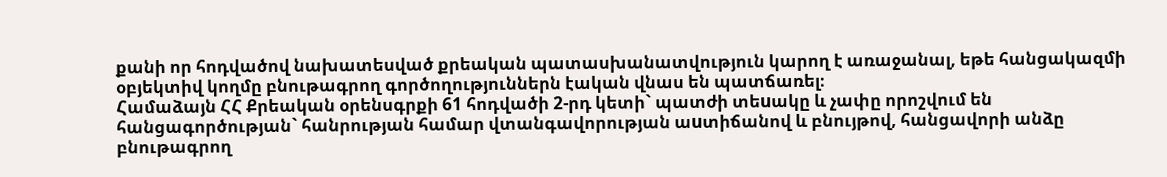քանի որ հոդվածով նախատեսված քրեական պատասխանատվություն կարող է առաջանալ, եթե հանցակազմի օբյեկտիվ կողմը բնութագրող գործողություններն էական վնաս են պատճառել։
Համաձայն ՀՀ Քրեական օրենսգրքի 61 հոդվածի 2-րդ կետի` պատժի տեuակը և չափը որոշվում են հանցագործության` հանրության համար վտանգավորության աuտիճանով և բնույթով, հանցավորի անձը բնութագրող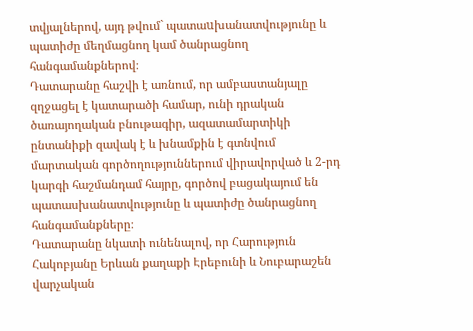տվյալներով, այդ թվում` պատաuխանատվությունը և պատիժը մեղմացնող կամ ծանրացնող հանգամանքներով։
Դատարանը հաշվի է առնում, որ ամբաստանյալը զղջացել է կատարածի համար, ունի դրական ծառայողական բնութագիր, ազատամարտիկի ընտանիքի զավակ է և խնամքին է գտնվում մարտական գործողություններում վիրավորված և 2-րդ կարգի հաշմանդամ հայրը, գործով բացակայում են պատասխանատվությունը և պատիժը ծանրացնող հանգամանքները։
Դատարանը նկատի ունենալով, որ Հարություն Հակոբյանը Երևան քաղաքի Էրեբունի և Նուբարաշեն վարչական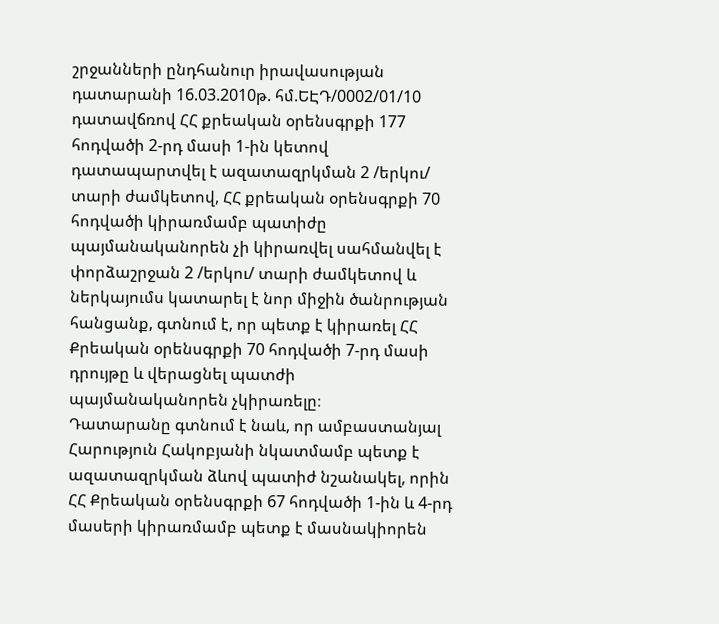շրջանների ընդհանուր իրավասության դատարանի 16.03.2010թ. հմ.ԵԷԴ/0002/01/10 դատավճռով ՀՀ քրեական օրենսգրքի 177 հոդվածի 2-րդ մասի 1-ին կետով դատապարտվել է ազատազրկման 2 /երկու/ տարի ժամկետով, ՀՀ քրեական օրենսգրքի 70 հոդվածի կիրառմամբ պատիժը պայմանականորեն չի կիրառվել սահմանվել է փորձաշրջան 2 /երկու/ տարի ժամկետով և ներկայումս կատարել է նոր միջին ծանրության հանցանք, գտնում է, որ պետք է կիրառել ՀՀ Քրեական օրենսգրքի 70 հոդվածի 7-րդ մասի դրույթը և վերացնել պատժի պայմանականորեն չկիրառելը։
Դատարանը գտնում է նաև, որ ամբաստանյալ Հարություն Հակոբյանի նկատմամբ պետք է ազատազրկման ձևով պատիժ նշանակել, որին ՀՀ Քրեական օրենսգրքի 67 հոդվածի 1-ին և 4-րդ մասերի կիրառմամբ պետք է մասնակիորեն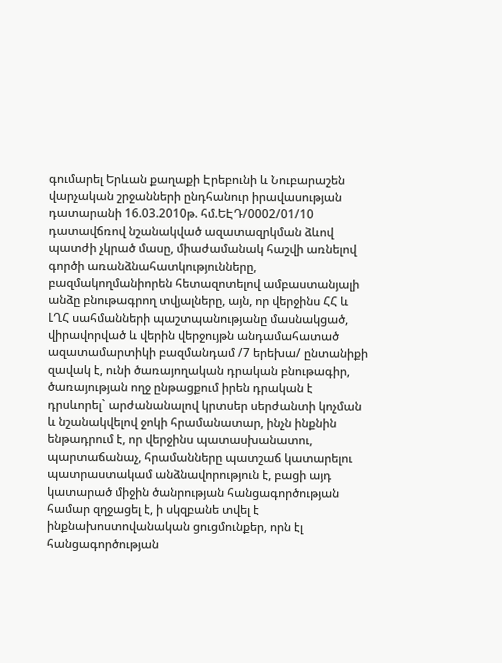գումարել Երևան քաղաքի Էրեբունի և Նուբարաշեն վարչական շրջանների ընդհանուր իրավասության դատարանի 16.03.2010թ. հմ.ԵԷԴ/0002/01/10 դատավճռով նշանակված ազատազրկման ձևով պատժի չկրած մասը, միաժամանակ հաշվի առնելով գործի առանձնահատկությունները, բազմակողմանիորեն հետազոտելով ամբաստանյալի անձը բնութագրող տվյալները, այն, որ վերջինս ՀՀ և ԼՂՀ սահմանների պաշտպանությանը մասնակցած, վիրավորված և վերին վերջույթն անդամահատած ազատամարտիկի բազմանդամ /7 երեխա/ ընտանիքի զավակ է, ունի ծառայողական դրական բնութագիր, ծառայության ողջ ընթացքում իրեն դրական է դրսևորել` արժանանալով կրտսեր սերժանտի կոչման և նշանակվելով ջոկի հրամանատար, ինչն ինքնին ենթադրում է, որ վերջինս պատասխանատու, պարտաճանաչ, հրամանները պատշաճ կատարելու պատրաստակամ անձնավորություն է, բացի այդ կատարած միջին ծանրության հանցագործության համար զղջացել է, ի սկզբանե տվել է ինքնախոստովանական ցուցմունքեր, որն էլ հանցագործության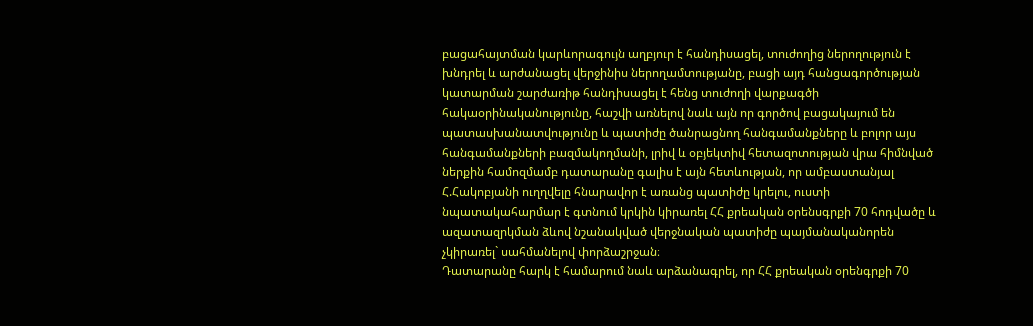բացահայտման կարևորագույն աղբյուր է հանդիսացել, տուժողից ներողություն է խնդրել և արժանացել վերջինիս ներողամտությանը, բացի այդ հանցագործության կատարման շարժառիթ հանդիսացել է հենց տուժողի վարքագծի հակաօրինականությունը, հաշվի առնելով նաև այն որ գործով բացակայում են պատասխանատվությունը և պատիժը ծանրացնող հանգամանքները և բոլոր այս հանգամանքների բազմակողմանի, լրիվ և օբյեկտիվ հետազոտության վրա հիմնված ներքին համոզմամբ դատարանը գալիս է այն հետևության, որ ամբաստանյալ Հ.Հակոբյանի ուղղվելը հնարավոր է առանց պատիժը կրելու, ուստի նպատակահարմար է գտնում կրկին կիրառել ՀՀ քրեական օրենսգրքի 70 հոդվածը և ազատազրկման ձևով նշանակված վերջնական պատիժը պայմանականորեն չկիրառել` սահմանելով փորձաշրջան։
Դատարանը հարկ է համարում նաև արձանագրել, որ ՀՀ քրեական օրենգրքի 70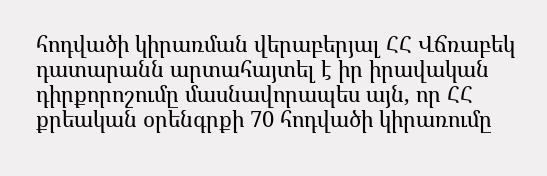հոդվածի կիրառման վերաբերյալ ՀՀ Վճռաբեկ դատարանն արտահայտել է իր իրավական դիրքորոշումը մասնավորապես այն, որ ՀՀ քրեական օրենգրքի 70 հոդվածի կիրառումը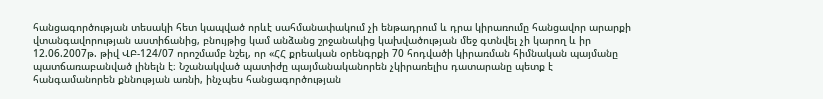հանցագործության տեսակի հետ կապված որևէ սահմանափակում չի ենթադրում և դրա կիրառումը հանցավոր արարքի վտանգավորության աստիճանից, բնույթից կամ անձանց շրջանակից կախվածության մեջ գտնվել չի կարող և իր 12.06.2007թ. թիվ ՎԲ-124/07 որոշմամբ նշել, որ «ՀՀ քրեական օրենգրքի 70 հոդվածի կիրառման հիմնական պայմանը պատճառաբանված լինելն է։ Նշանակված պատիժը պայմանականորեն չկիրառելիս դատարանը պետք է հանգամանորեն քննության առնի, ինչպես հանցագործության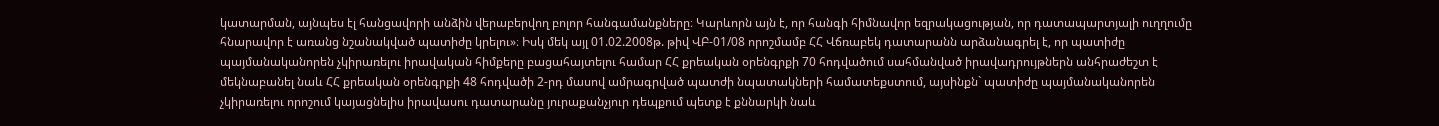կատարման, այնպես էլ հանցավորի անձին վերաբերվող բոլոր հանգամանքները։ Կարևորն այն է, որ հանգի հիմնավոր եզրակացության, որ դատապարտյալի ուղղումը հնարավոր է առանց նշանակված պատիժը կրելու»։ Իսկ մեկ այլ 01.02.2008թ. թիվ ՎԲ-01/08 որոշմամբ ՀՀ Վճռաբեկ դատարանն արձանագրել է, որ պատիժը պայմանականորեն չկիրառելու իրավական հիմքերը բացահայտելու համար ՀՀ քրեական օրենգրքի 70 հոդվածում սահմանված իրավադրույթներն անհրաժեշտ է մեկնաբանել նաև ՀՀ քրեական օրենգրքի 48 հոդվածի 2-րդ մասով ամրագրված պատժի նպատակների համատեքստում, այսինքն` պատիժը պայմանականորեն չկիրառելու որոշում կայացնելիս իրավասու դատարանը յուրաքանչյուր դեպքում պետք է քննարկի նաև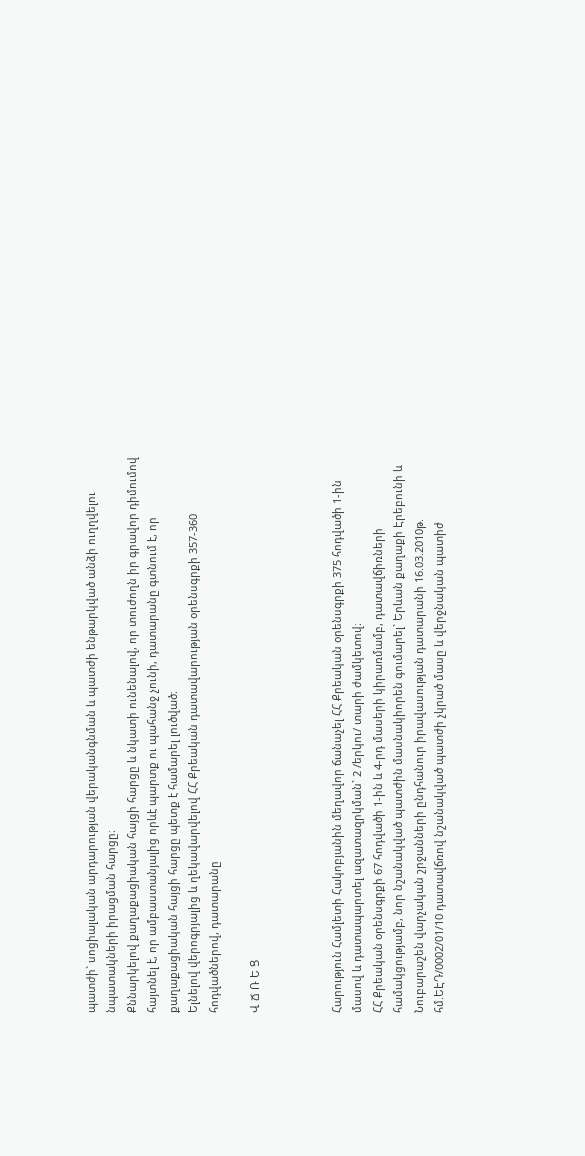պատժի` սոցիալական արդարության վերականգնման և պատժի ենթարկված անձի ուղղվելու նպատակների իրացման հարցը։
Քննարկելով քաղաքացիական հայցի հարցը և նկատի ունենալով, որ տուժողն իր գրավոր դիմումով հայտնել է, որ ամբաստանյալից որևէ պարտք ու պահանջ չունի, դատարանը գտնում է, որ քաղաքացիական հայցի հարցը պետք է համարել լուծված։
Ելնելով վերոգրյալից և ղեկավարվելով ՀՀ Քրեական դատավարության օրենսգրքի 357-360 հոդվածներով, դատարանը

Վ Ճ Ռ Ե Ց



Հարություն Համլետի Հակոբյանին մեղավոր ճանաչել ՀՀ Քրեական օրենսգրքի 375 հոդվածի 1-ին մասով և դատապարտել ազատազրկման` 2 /երկու/ տարի ժամկետով։
ՀՀ Քրեական օրենսգրքի 67 հոդվածի 1-ին և 4-րդ մասերի կիրառմամբ, դատավճիռների համակցությամբ, նոր նշանակված պատժին մասնակիորեն գումարել` Երևան քաղաքի Էրեբունի և Նուբարաշեն վարչական շրջանների ընդհանուր իրավասության դատարանի 16.03.2010թ. հմ.ԵԷԴ/0002/01/10 դատավճռով նշանակված պատժի չկրած մասը և վերջնական պատիժ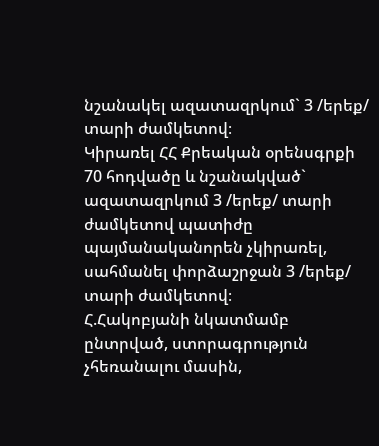նշանակել ազատազրկում` 3 /երեք/ տարի ժամկետով։
Կիրառել ՀՀ Քրեական օրենսգրքի 70 հոդվածը և նշանակված` ազատազրկում 3 /երեք/ տարի ժամկետով պատիժը պայմանականորեն չկիրառել, սահմանել փորձաշրջան 3 /երեք/ տարի ժամկետով։
Հ.Հակոբյանի նկատմամբ ընտրված, ստորագրություն չհեռանալու մասին,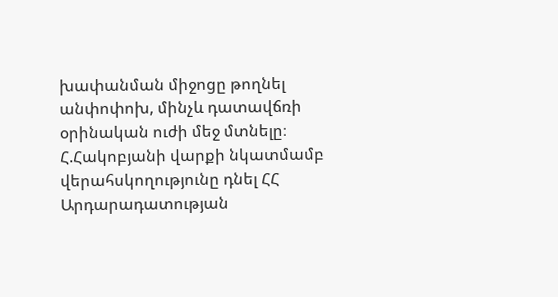խափանման միջոցը թողնել անփոփոխ, մինչև դատավճռի օրինական ուժի մեջ մտնելը։
Հ.Հակոբյանի վարքի նկատմամբ վերահսկողությունը դնել ՀՀ Արդարադատության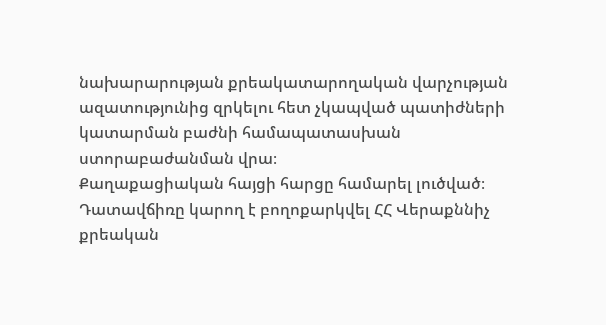նախարարության քրեակատարողական վարչության ազատությունից զրկելու հետ չկապված պատիժների կատարման բաժնի համապատասխան ստորաբաժանման վրա։
Քաղաքացիական հայցի հարցը համարել լուծված։
Դատավճիռը կարող է բողոքարկվել ՀՀ Վերաքննիչ քրեական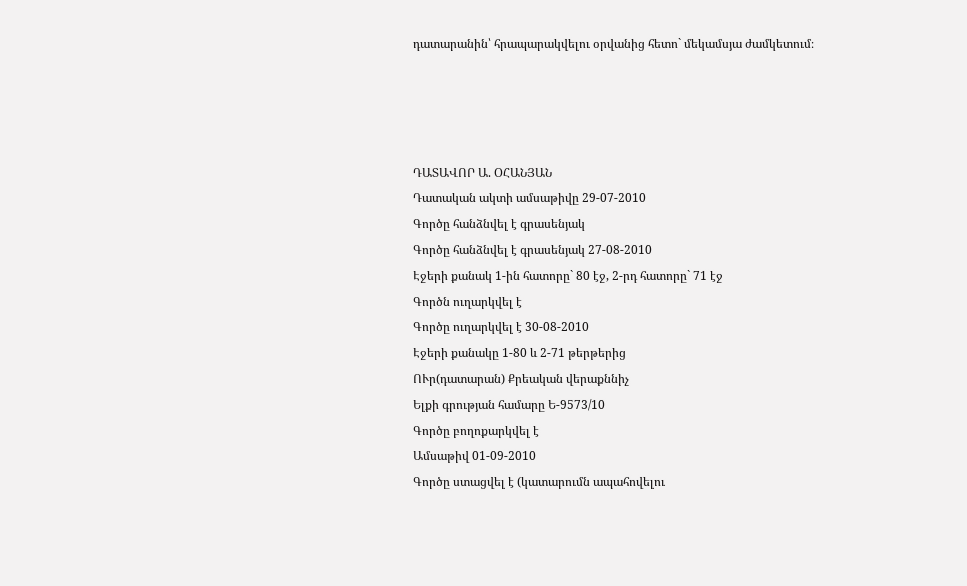դատարանին՝ հրապարակվելու օրվանից հետո` մեկամսյա ժամկետում։




ԴԱՏԱՎՈՐ Ա. ՕՀԱՆՅԱՆ
Դատական ակտի ամսաթիվը 29-07-2010
Գործը հանձնվել է գրասենյակ
Գործը հանձնվել է գրասենյակ 27-08-2010
Էջերի քանակ 1-ին հատորը` 80 էջ, 2-րդ հատորը` 71 էջ
Գործն ուղարկվել է
Գործը ուղարկվել է 30-08-2010
Էջերի քանակը 1-80 և 2-71 թերթերից
ՈՒր(դատարան) Քրեական վերաքննիչ
Ելքի գրության համարը Ե-9573/10
Գործը բողոքարկվել է
Ամսաթիվ 01-09-2010
Գործը ստացվել է (կատարումն ապահովելու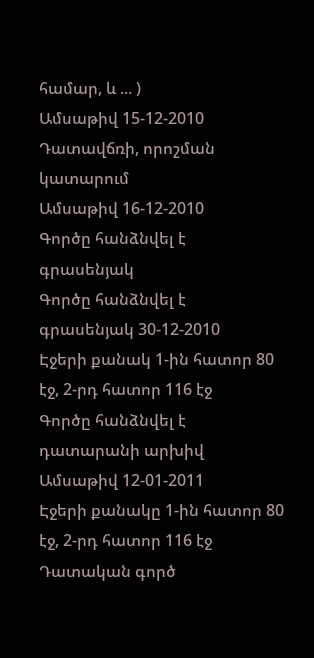համար, և ... )
Ամսաթիվ 15-12-2010
Դատավճռի, որոշման կատարում
Ամսաթիվ 16-12-2010
Գործը հանձնվել է գրասենյակ
Գործը հանձնվել է գրասենյակ 30-12-2010
Էջերի քանակ 1-ին հատոր 80 էջ, 2-րդ հատոր 116 էջ
Գործը հանձնվել է դատարանի արխիվ
Ամսաթիվ 12-01-2011
Էջերի քանակը 1-ին հատոր 80 էջ, 2-րդ հատոր 116 էջ
Դատական գործ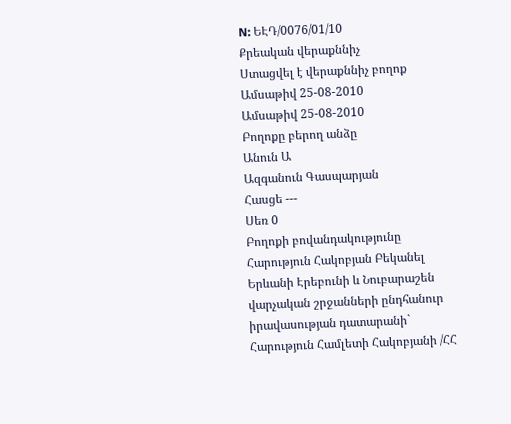N: ԵԷԴ/0076/01/10
Քրեական վերաքննիչ
Ստացվել է վերաքննիչ բողոք
Ամսաթիվ 25-08-2010
Ամսաթիվ 25-08-2010
Բողոքը բերող անձը
Անուն Ա
Ազգանուն Գասպարյան
Հասցե ---
Սեռ 0
Բողոքի բովանդակությունը Հարություն Հակոբյան Բեկանել Երևանի Էրեբունի և Նուբարաշեն վարչական շրջանների ընդհանուր իրավասության դատարանի` Հարություն Համլետի Հակոբյանի /ՀՀ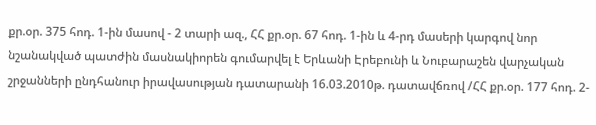քր.օր. 375 հոդ. 1-ին մասով - 2 տարի ազ., ՀՀ քր.օր. 67 հոդ. 1-ին և 4-րդ մասերի կարգով նոր նշանակված պատժին մասնակիորեն գումարվել է Երևանի Էրեբունի և Նուբարաշեն վարչական շրջանների ընդհանուր իրավասության դատարանի 16.03.2010թ. դատավճռով /ՀՀ քր.օր. 177 հոդ. 2-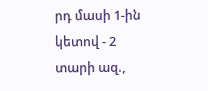րդ մասի 1-ին կետով - 2 տարի ազ.,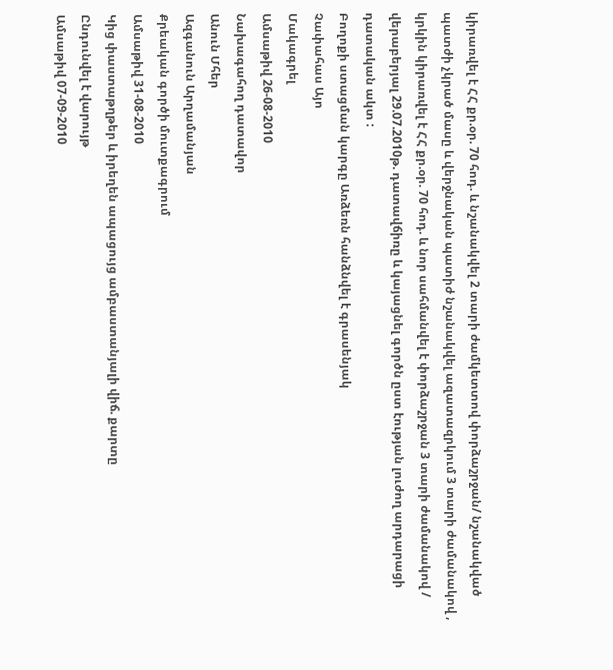կիրառվել է ՀՀ քր.օր. 70 հոդ. և նշանակվել 2 տարի ժամկետտով փորձաշրջան/ նշանակված պատժի չկրած մասը և վերջնական պատիժ նշանակվել ազատազրկում 3 տարի ժամանակով , կրկին կիրառվել է ՀՀ քր.օր. 70 հոդ. և նոր սահմանվել է փորձաշրջան 3 տարի ժամանակով / վերաբերյալ 29.07.2010թ. դատավճիռը և կայացնել գործն ըստ էության լուժող արդարացի դատական ակտ :
Բողոքի ստացման կարգը Առձեռն հանձնվել է գրասենյակ
Չափահաս Այո
Մակագրել
Ամսաթիվ 26-08-2010
Նախագահող դատավոր
Անուն Մհեր
Ազգանուն Արղամանյան
Քրեական գործի մուտքագրում
Ամսաթիվ 31-08-2010
Կից փաստաթղթեր և իրեղեն ապացույց ամբաստանյալի վիճ. քարտը
Ընդունվել է վարույթ
Ամսաթիվ 07-09-2010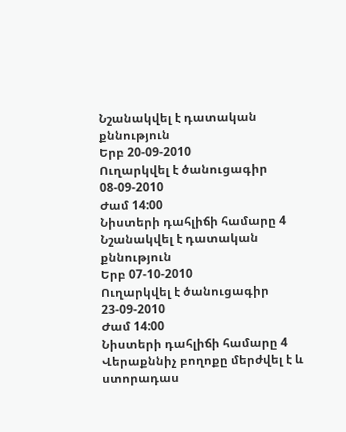Նշանակվել է դատական քննություն
Երբ 20-09-2010
Ուղարկվել է ծանուցագիր 08-09-2010
Ժամ 14:00
Նիստերի դահլիճի համարը 4
Նշանակվել է դատական քննություն
Երբ 07-10-2010
Ուղարկվել է ծանուցագիր 23-09-2010
Ժամ 14:00
Նիստերի դահլիճի համարը 4
Վերաքննիչ բողոքը մերժվել է և ստորադաս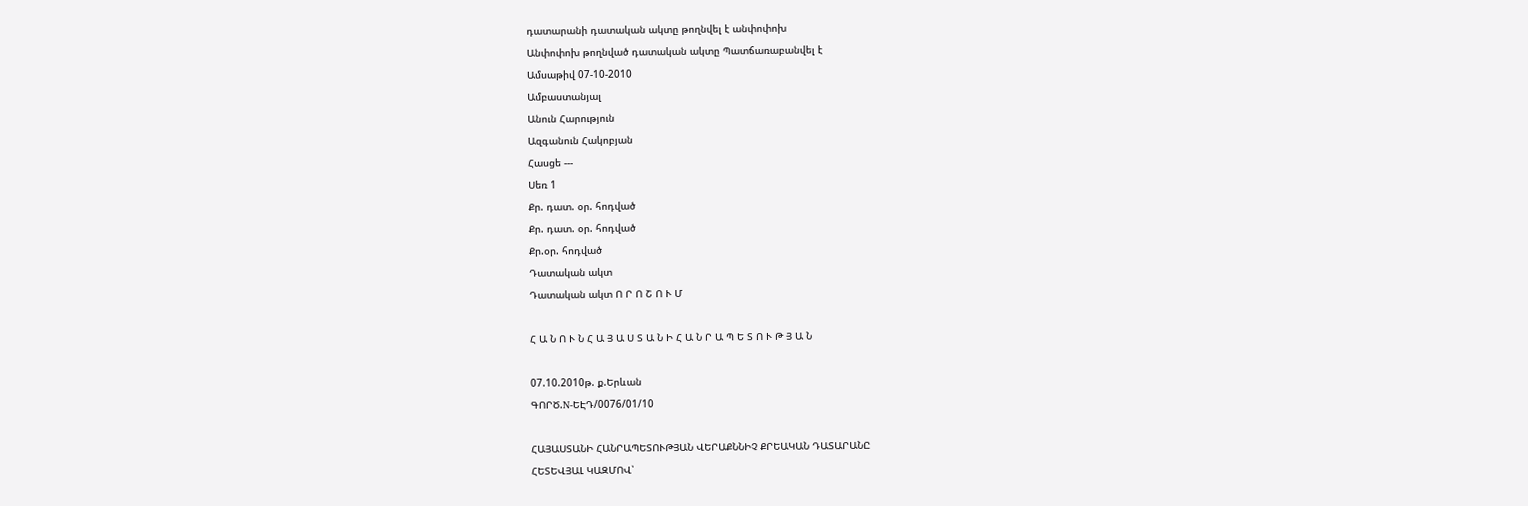դատարանի դատական ակտը թողնվել է անփոփոխ
Անփոփոխ թողնված դատական ակտը Պատճառաբանվել է
Ամսաթիվ 07-10-2010
Ամբաստանյալ
Անուն Հարություն
Ազգանուն Հակոբյան
Հասցե ---
Սեռ 1
Քր. դատ. օր. հոդված
Քր. դատ. օր. հոդված
Քր.օր. հոդված
Դատական ակտ
Դատական ակտ Ո Ր Ո Շ Ո Ւ Մ

Հ Ա Ն Ո Ւ Ն Հ Ա Յ Ա Ս Տ Ա Ն Ի Հ Ա Ն Ր Ա Պ Ե Տ Ո Ւ Թ Յ Ա Ն

07.10.2010թ. ք.Երևան
ԳՈՐԾ.N-ԵԷԴ/0076/01/10

ՀԱՅԱՍՏԱՆԻ ՀԱՆՐԱՊԵՏՈՒԹՅԱՆ ՎԵՐԱՔՆՆԻՉ ՔՐԵԱԿԱՆ ԴԱՏԱՐԱՆԸ
ՀԵՏԵՎՅԱԼ ԿԱԶՄՈՎ՝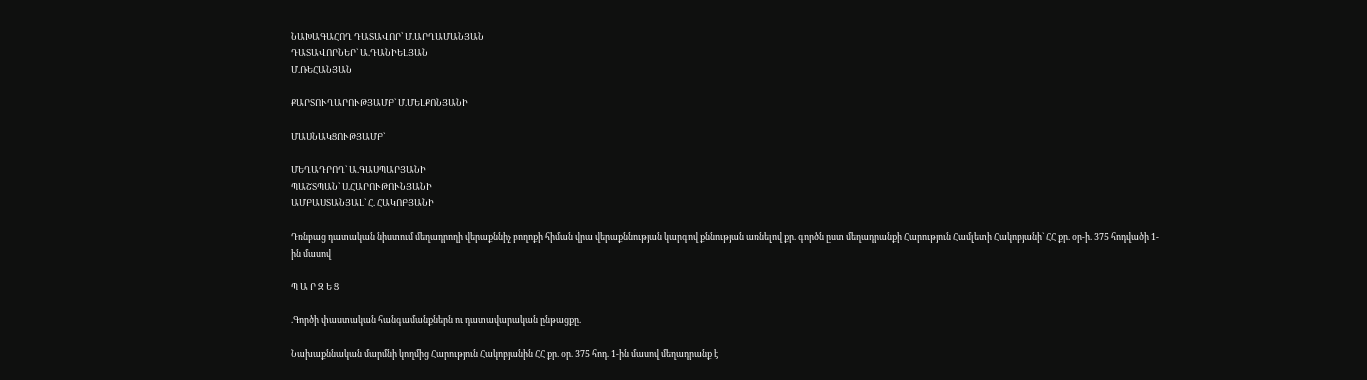ՆԱԽԱԳԱՀՈՂ ԴԱՏԱՎՈՐ՝ Մ.ԱՐՂԱՄԱՆՅԱՆ
ԴԱՏԱՎՈՐՆԵՐ` Ա.ԴԱՆԻԵԼՅԱՆ
Մ.ՌԵՀԱՆՅԱՆ

ՔԱՐՏՈՒՂԱՐՈՒԹՅԱՄԲ` Մ.ՄԵԼՔՈՆՅԱՆԻ

ՄԱՍՆԱԿՑՈՒԹՅԱՄԲ`

ՄԵՂԱԴՐՈՂ` Ա.ԳԱՍՊԱՐՅԱՆԻ
ՊԱՇՏՊԱՆ` Ս.ՀԱՐՈՒԹՈՒՆՅԱՆԻ
ԱՄԲԱՍՏԱՆՅԱԼ` Հ. ՀԱԿՈԲՅԱՆԻ

Դռնբաց դատական նիստում մեղադրողի վերաքննիչ բողոքի հիման վրա վերաքննության կարգով քննության առնելով քր. գործն ըստ մեղադրանքի Հարություն Համլետի Հակոբյանի` ՀՀ քր. օր-ի. 375 հոդվածի 1-ին մասով

Պ Ա Ր Զ Ե Ց

.Գործի փաստական հանգամանքներն ու դատավարական ընթացքը.

Նախաքննական մարմնի կողմից Հարություն Հակոբյանին ՀՀ քր. օր. 375 հոդ. 1-ին մասով մեղադրանք է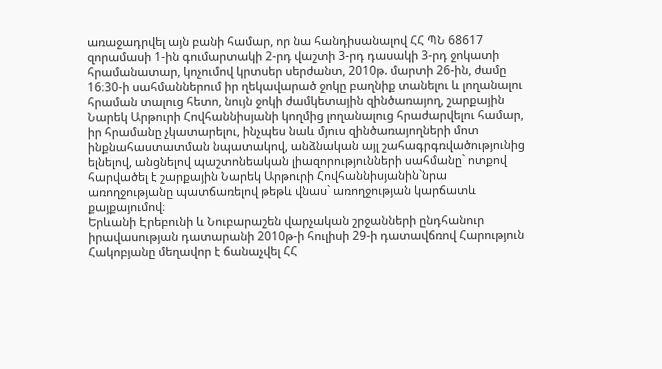առաջադրվել այն բանի համար, որ նա հանդիսանալով ՀՀ ՊՆ 68617 զորամասի 1-ին գումարտակի 2-րդ վաշտի 3-րդ դասակի 3-րդ ջոկատի հրամանատար, կոչումով կրտսեր սերժանտ, 2010թ. մարտի 26-ին, ժամը 16։30-ի սահմաններում իր ղեկավարած ջոկը բաղնիք տանելու և լողանալու հրաման տալուց հետո, նույն ջոկի ժամկետային զինծառայող, շարքային Նարեկ Արթուրի Հովհաննիսյանի կողմից լողանալուց հրաժարվելու համար, իր հրամանը չկատարելու, ինչպես նաև մյուս զինծառայողների մոտ ինքնահաստատման նպատակով, անձնական այլ շահագրգռվածությունից ելնելով, անցնելով պաշտոնեական լիազորությունների սահմանը` ոտքով հարվածել է շարքային Նարեկ Արթուրի Հովհաննիսյանին`նրա առողջությանը պատճառելով թեթև վնաս` առողջության կարճատև քայքայումով։
Երևանի Էրեբունի և Նուբարաշեն վարչական շրջանների ընդհանուր իրավասության դատարանի 2010թ-ի հուլիսի 29-ի դատավճռով Հարություն Հակոբյանը մեղավոր է ճանաչվել ՀՀ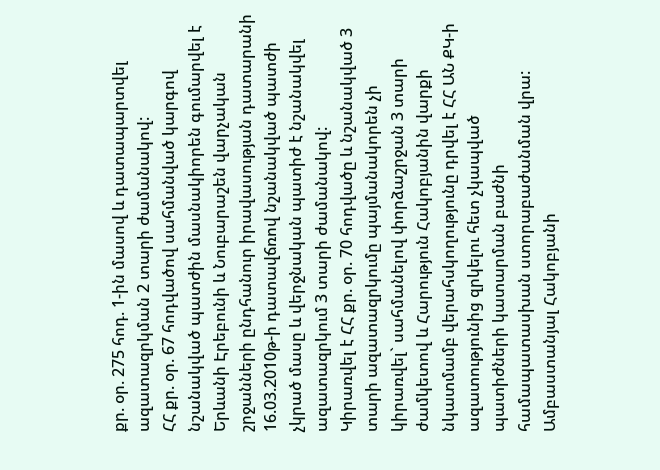քր. օր. 275 հոդ. 1-ին մասով և դատապարտվել ազատազրկման 2 տարի ժամանակով:
ՀՀ քր. օր. 67 հոդվածով սահմանված կարգով նշանակված պատժին մասնակիորեն գումարվել է Երևանի Էրեբունի և Նուբարաշեն վարչական շրջանների ընդհանուր իրավասության դատարանի 16.03.2010թ-ի դատավճռով նշանակված պատժի չկրած մասը և վերջնական պատիժ է նշանակվել ազատազրկում 3 տարի ժամանակով:
Կիրառվել է ՀՀ քր. օր. 70 հոդվածը և նշանակված 3 տարի ազատազրկումը պայմանակորեն չի կիրառվել` սահմանելով փորձաշրջան 3 տարի ժամկետով և Հարություն Հակոբյանին վարքի նկատմամբ վերահսկողությունը դրվել է ՀՀ ԱՆ ՔԿ-ի ազատությունից զրկելու հետ չկապված պատիժների կատարման բաժնի համապատասխան ստորաբաժանման վրա:
Ամբաստանյալ Հակոբյանի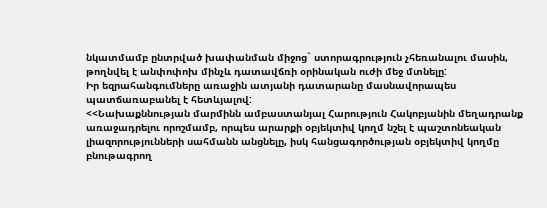նկատմամբ ընտրված խափանման միջոց` ստորագրություն չհեռանալու մասին, թողնվել է անփոփոխ մինչև դատավճռի օրինական ուժի մեջ մտնելը:
Իր եզրահանգումները առաջին ատյանի դատարանը մասնավորապես պատճառաբանել է հետևյալով:
<<Նախաքննության մարմինն ամբաստանյալ Հարություն Հակոբյանին մեղադրանք առաջադրելու որոշմամբ, որպես արարքի օբյեկտիվ կողմ նշել է պաշտոնեական լիազորությունների սահմանն անցնելը, իսկ հանցագործության օբյեկտիվ կողմը բնութագրող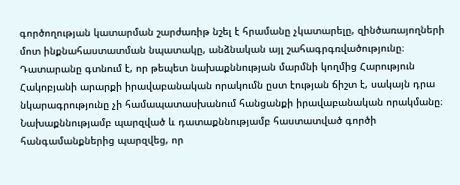գործողության կատարման շարժառիթ նշել է հրամանը չկատարելը, զինծառայողների մոտ ինքնահաստատման նպատակը, անձնական այլ շահագրգռվածությունը։ Դատարանը գտնում է, որ թեպետ նախաքննության մարմնի կողմից Հարություն Հակոբյանի արարքի իրավաբանական որակումն ըստ էության ճիշտ է, սակայն դրա նկարագրությունը չի համապատասխանում հանցանքի իրավաբանական որակմանը։ Նախաքննությամբ պարզված և դատաքննությամբ հաստատված գործի հանգամանքներից պարզվեց, որ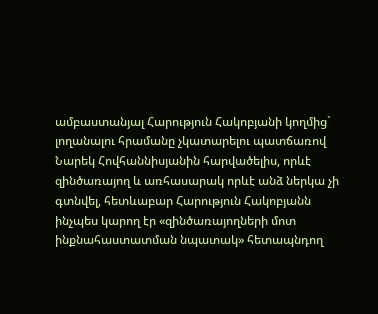ամբաստանյալ Հարություն Հակոբյանի կողմից` լողանալու հրամանը չկատարելու պատճառով Նարեկ Հովհաննիսյանին հարվածելիս, որևէ զինծառայող և առհասարակ որևէ անձ ներկա չի գտնվել, հետևաբար Հարություն Հակոբյանն ինչպես կարող էր «զինծառայողների մոտ ինքնահաստատման նպատակ» հետապնդող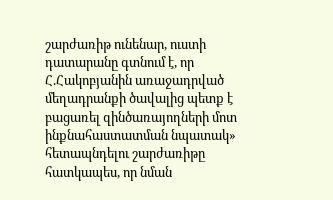շարժառիթ ունենար, ուստի դատարանը գտնում է, որ Հ.Հակոբյանին առաջադրված մեղադրանքի ծավալից պետք է բացառել զինծառայողների մոտ ինքնահաստատման նպատակ» հետապնդելու շարժառիթը հատկապես, որ նման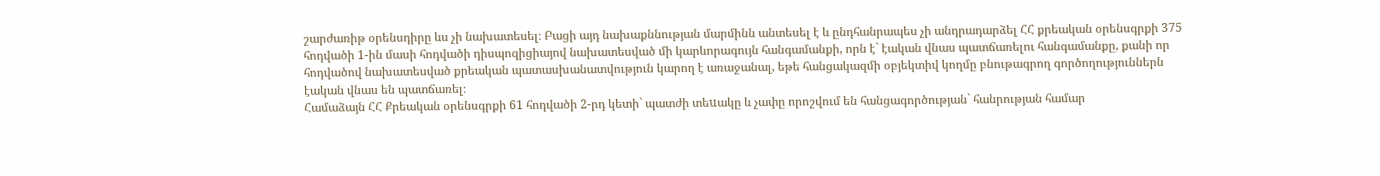շարժառիթ օրենսդիրը ևս չի նախատեսել։ Բացի այդ նախաքննության մարմինն անտեսել է և ընդհանրապես չի անդրադարձել ՀՀ քրեական օրենսգրքի 375 հոդվածի 1-ին մասի հոդվածի դիսպոզիցիայով նախատեսված մի կարևորագույն հանգամանքի, որն է` էական վնաս պատճառելու հանգամանքը, քանի որ հոդվածով նախատեսված քրեական պատասխանատվություն կարող է առաջանալ, եթե հանցակազմի օբյեկտիվ կողմը բնութագրող գործողություններն էական վնաս են պատճառել։
Համաձայն ՀՀ Քրեական օրենսգրքի 61 հոդվածի 2-րդ կետի` պատժի տեuակը և չափը որոշվում են հանցագործության` հանրության համար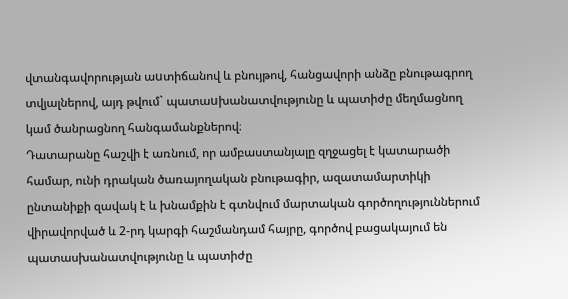վտանգավորության աuտիճանով և բնույթով, հանցավորի անձը բնութագրող տվյալներով, այդ թվում` պատաuխանատվությունը և պատիժը մեղմացնող կամ ծանրացնող հանգամանքներով։
Դատարանը հաշվի է առնում, որ ամբաստանյալը զղջացել է կատարածի համար, ունի դրական ծառայողական բնութագիր, ազատամարտիկի ընտանիքի զավակ է և խնամքին է գտնվում մարտական գործողություններում վիրավորված և 2-րդ կարգի հաշմանդամ հայրը, գործով բացակայում են պատասխանատվությունը և պատիժը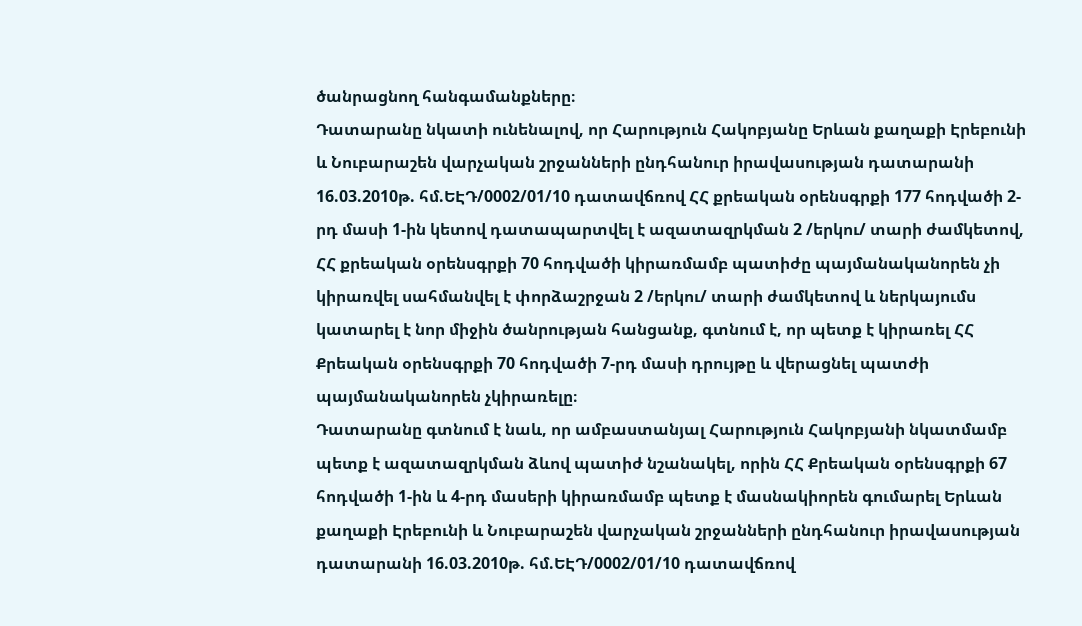ծանրացնող հանգամանքները։
Դատարանը նկատի ունենալով, որ Հարություն Հակոբյանը Երևան քաղաքի Էրեբունի և Նուբարաշեն վարչական շրջանների ընդհանուր իրավասության դատարանի 16.03.2010թ. հմ.ԵԷԴ/0002/01/10 դատավճռով ՀՀ քրեական օրենսգրքի 177 հոդվածի 2-րդ մասի 1-ին կետով դատապարտվել է ազատազրկման 2 /երկու/ տարի ժամկետով, ՀՀ քրեական օրենսգրքի 70 հոդվածի կիրառմամբ պատիժը պայմանականորեն չի կիրառվել սահմանվել է փորձաշրջան 2 /երկու/ տարի ժամկետով և ներկայումս կատարել է նոր միջին ծանրության հանցանք, գտնում է, որ պետք է կիրառել ՀՀ Քրեական օրենսգրքի 70 հոդվածի 7-րդ մասի դրույթը և վերացնել պատժի պայմանականորեն չկիրառելը։
Դատարանը գտնում է նաև, որ ամբաստանյալ Հարություն Հակոբյանի նկատմամբ պետք է ազատազրկման ձևով պատիժ նշանակել, որին ՀՀ Քրեական օրենսգրքի 67 հոդվածի 1-ին և 4-րդ մասերի կիրառմամբ պետք է մասնակիորեն գումարել Երևան քաղաքի Էրեբունի և Նուբարաշեն վարչական շրջանների ընդհանուր իրավասության դատարանի 16.03.2010թ. հմ.ԵԷԴ/0002/01/10 դատավճռով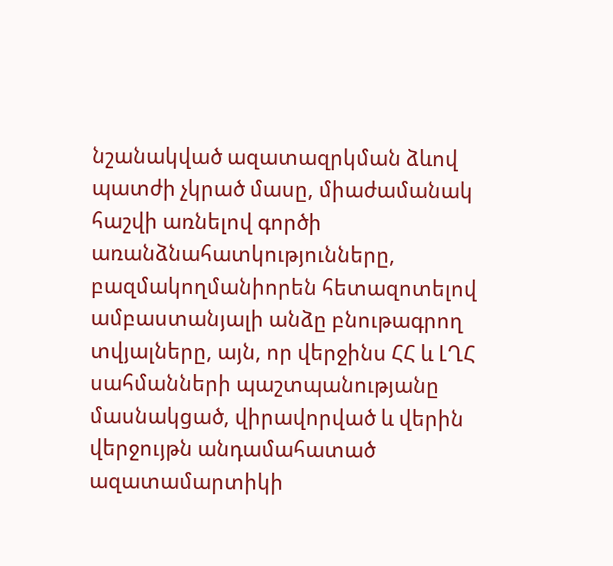նշանակված ազատազրկման ձևով պատժի չկրած մասը, միաժամանակ հաշվի առնելով գործի առանձնահատկությունները, բազմակողմանիորեն հետազոտելով ամբաստանյալի անձը բնութագրող տվյալները, այն, որ վերջինս ՀՀ և ԼՂՀ սահմանների պաշտպանությանը մասնակցած, վիրավորված և վերին վերջույթն անդամահատած ազատամարտիկի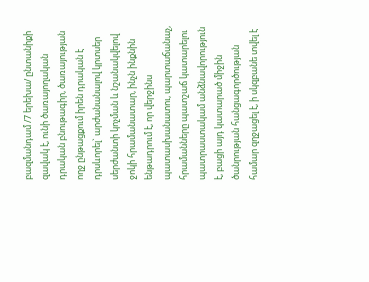բազմանդամ /7 երեխա/ ընտանիքի զավակ է, ունի ծառայողական դրական բնութագիր, ծառայության ողջ ընթացքում իրեն դրական է դրսևորել` արժանանալով կրտսեր սերժանտի կոչման և նշանակվելով ջոկի հրամանատար, ինչն ինքնին ենթադրում է, որ վերջինս պատասխանատու, պարտաճանաչ, հրամանները պատշաճ կատարելու պատրաստակամ անձնավորություն է, բացի այդ կատարած միջին ծանրության հանցագործության համար զղջացել է, ի սկզբանե տվել է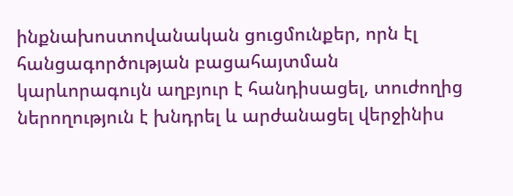ինքնախոստովանական ցուցմունքեր, որն էլ հանցագործության բացահայտման կարևորագույն աղբյուր է հանդիսացել, տուժողից ներողություն է խնդրել և արժանացել վերջինիս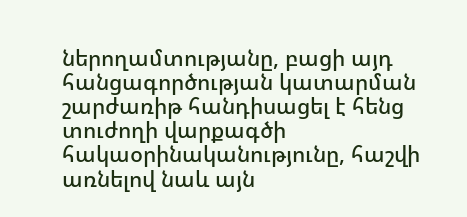ներողամտությանը, բացի այդ հանցագործության կատարման շարժառիթ հանդիսացել է հենց տուժողի վարքագծի հակաօրինականությունը, հաշվի առնելով նաև այն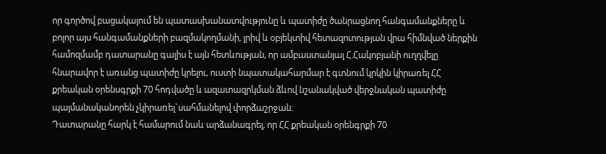որ գործով բացակայում են պատասխանատվությունը և պատիժը ծանրացնող հանգամանքները և բոլոր այս հանգամանքների բազմակողմանի, լրիվ և օբյեկտիվ հետազոտության վրա հիմնված ներքին համոզմամբ դատարանը գալիս է այն հետևության, որ ամբաստանյալ Հ.Հակոբյանի ուղղվելը հնարավոր է առանց պատիժը կրելու, ուստի նպատակահարմար է գտնում կրկին կիրառել ՀՀ քրեական օրենսգրքի 70 հոդվածը և ազատազրկման ձևով նշանակված վերջնական պատիժը պայմանականորեն չկիրառել`սահմանելով փորձաշրջան։
Դատարանը հարկ է համարում նաև արձանագրել, որ ՀՀ քրեական օրենգրքի 70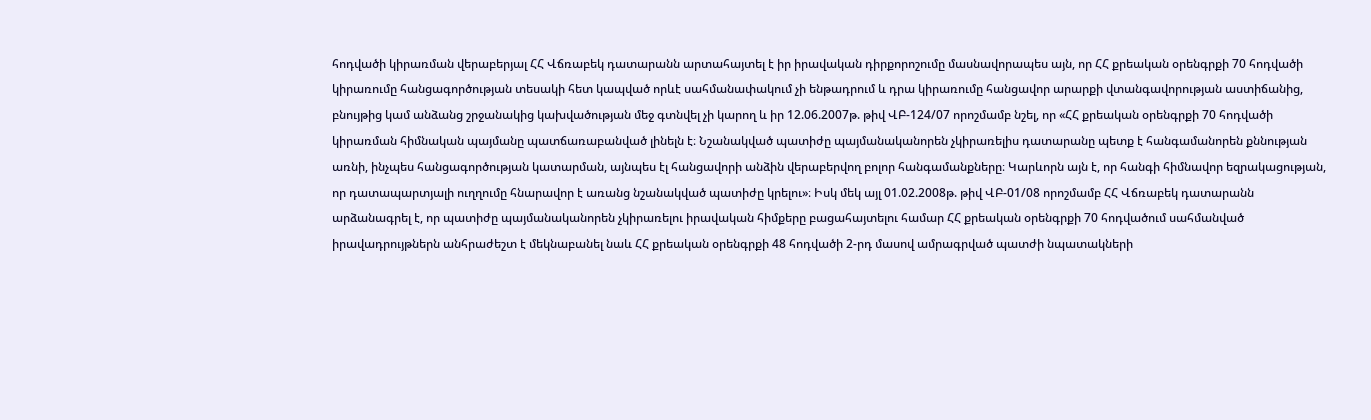հոդվածի կիրառման վերաբերյալ ՀՀ Վճռաբեկ դատարանն արտահայտել է իր իրավական դիրքորոշումը մասնավորապես այն, որ ՀՀ քրեական օրենգրքի 70 հոդվածի կիրառումը հանցագործության տեսակի հետ կապված որևէ սահմանափակում չի ենթադրում և դրա կիրառումը հանցավոր արարքի վտանգավորության աստիճանից, բնույթից կամ անձանց շրջանակից կախվածության մեջ գտնվել չի կարող և իր 12.06.2007թ. թիվ ՎԲ-124/07 որոշմամբ նշել, որ «ՀՀ քրեական օրենգրքի 70 հոդվածի կիրառման հիմնական պայմանը պատճառաբանված լինելն է։ Նշանակված պատիժը պայմանականորեն չկիրառելիս դատարանը պետք է հանգամանորեն քննության առնի, ինչպես հանցագործության կատարման, այնպես էլ հանցավորի անձին վերաբերվող բոլոր հանգամանքները։ Կարևորն այն է, որ հանգի հիմնավոր եզրակացության, որ դատապարտյալի ուղղումը հնարավոր է առանց նշանակված պատիժը կրելու»։ Իսկ մեկ այլ 01.02.2008թ. թիվ ՎԲ-01/08 որոշմամբ ՀՀ Վճռաբեկ դատարանն արձանագրել է, որ պատիժը պայմանականորեն չկիրառելու իրավական հիմքերը բացահայտելու համար ՀՀ քրեական օրենգրքի 70 հոդվածում սահմանված իրավադրույթներն անհրաժեշտ է մեկնաբանել նաև ՀՀ քրեական օրենգրքի 48 հոդվածի 2-րդ մասով ամրագրված պատժի նպատակների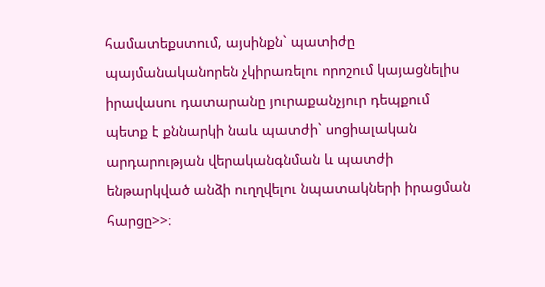համատեքստում, այսինքն` պատիժը պայմանականորեն չկիրառելու որոշում կայացնելիս իրավասու դատարանը յուրաքանչյուր դեպքում պետք է քննարկի նաև պատժի` սոցիալական արդարության վերականգնման և պատժի ենթարկված անձի ուղղվելու նպատակների իրացման հարցը>>։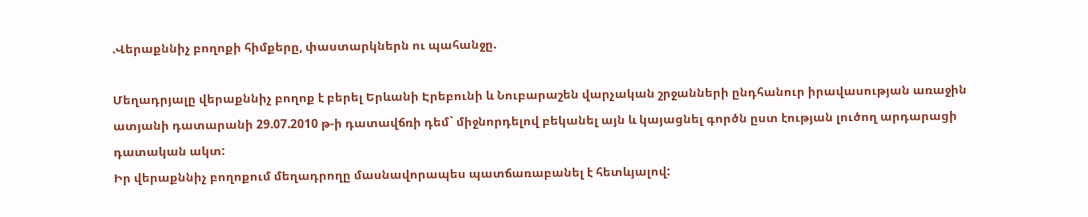.Վերաքննիչ բողոքի հիմքերը, փաստարկներն ու պահանջը.

Մեղադրյալը վերաքննիչ բողոք է բերել Երևանի Էրեբունի և Նուբարաշեն վարչական շրջանների ընդհանուր իրավասության առաջին ատյանի դատարանի 29.07.2010 թ-ի դատավճռի դեմ` միջնորդելով բեկանել այն և կայացնել գործն ըստ էության լուծող արդարացի դատական ակտ:
Իր վերաքննիչ բողոքում մեղադրողը մասնավորապես պատճառաբանել է հետևյալով: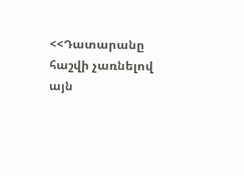<<Դատարանը հաշվի չառնելով այն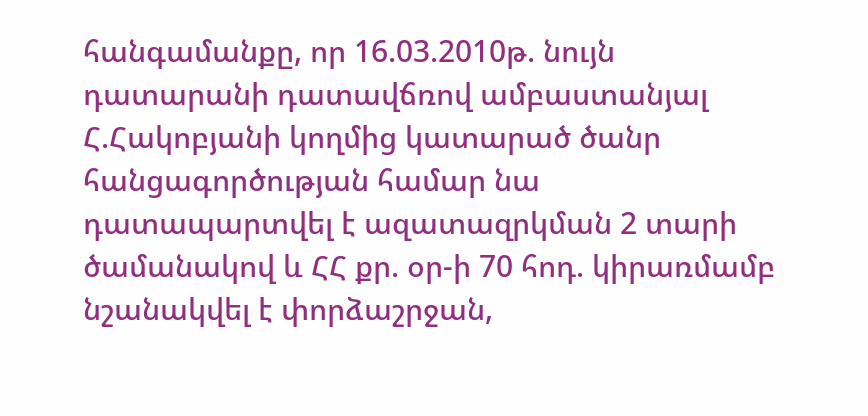հանգամանքը, որ 16.03.2010թ. նույն դատարանի դատավճռով ամբաստանյալ Հ.Հակոբյանի կողմից կատարած ծանր հանցագործության համար նա դատապարտվել է ազատազրկման 2 տարի ծամանակով և ՀՀ քր. օր-ի 70 հոդ. կիրառմամբ նշանակվել է փորձաշրջան,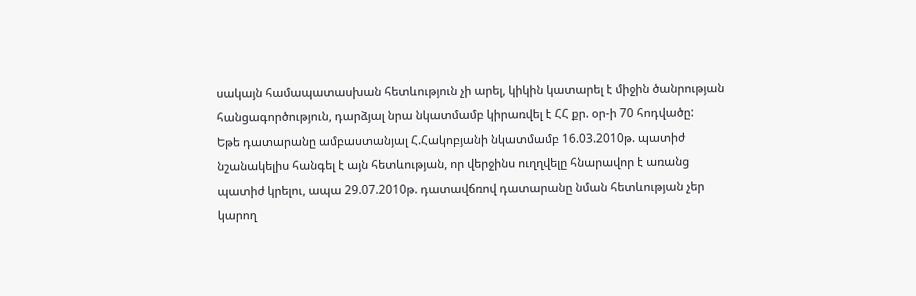սակայն համապատասխան հետևություն չի արել, կիկին կատարել է միջին ծանրության հանցագործություն, դարձյալ նրա նկատմամբ կիրառվել է ՀՀ քր. օր-ի 70 հոդվածը:
Եթե դատարանը ամբաստանյալ Հ.Հակոբյանի նկատմամբ 16.03.2010թ. պատիժ նշանակելիս հանգել է այն հետևության, որ վերջինս ուղղվելը հնարավոր է առանց պատիժ կրելու, ապա 29.07.2010թ. դատավճռով դատարանը նման հետևության չեր կարող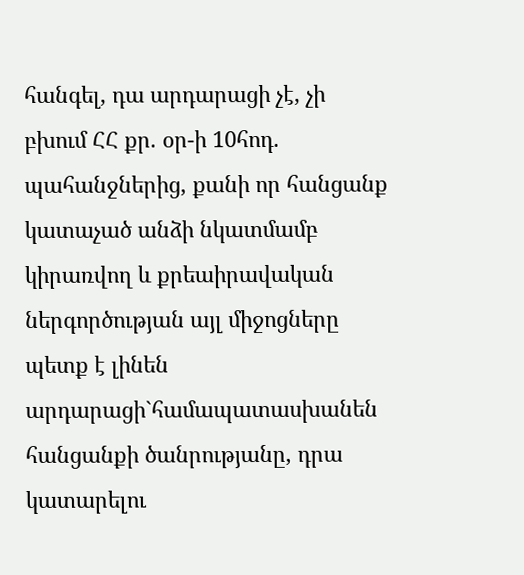հանգել, դա արդարացի չէ, չի բխում ՀՀ քր. օր-ի 10հոդ. պահանջներից, քանի որ հանցանք կատաչած անձի նկատմամբ կիրառվող և քրեաիրավական ներգործության այլ միջոցները պետք է լինեն արդարացի`համապատասխանեն հանցանքի ծանրությանը, դրա կատարելու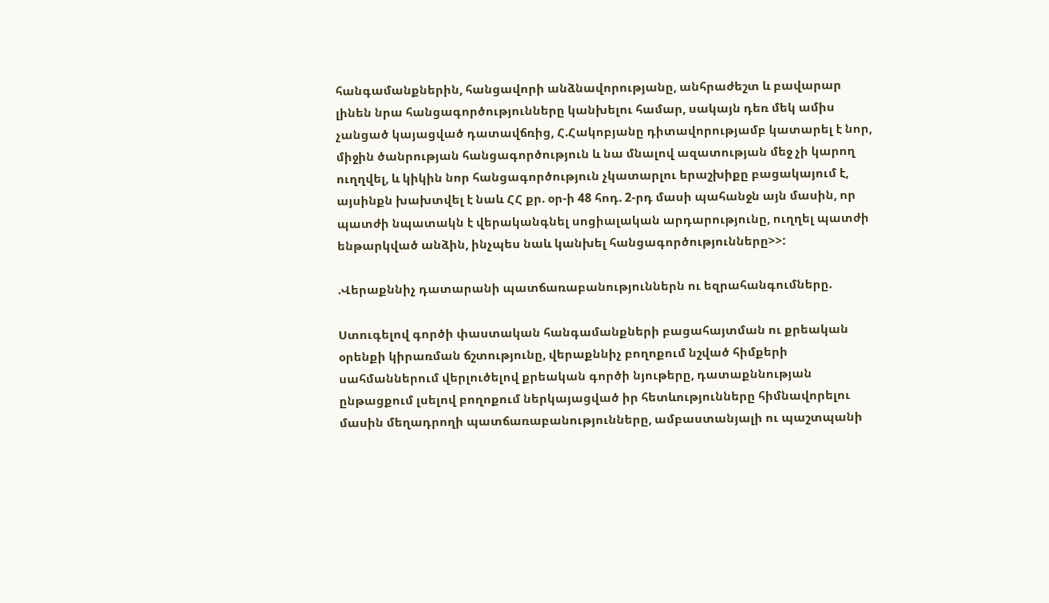հանգամանքներին, հանցավորի անձնավորությանը, անհրաժեշտ և բավարար լինեն նրա հանցագործությունները կանխելու համար, սակայն դեռ մեկ ամիս չանցած կայացված դատավճռից, Հ.Հակոբյանը դիտավորությամբ կատարել է նոր, միջին ծանրության հանցագործություն և նա մնալով ազատության մեջ չի կարող ուղղվել, և կիկին նոր հանցագործություն չկատարլու երաշխիքը բացակայում է, այսինքն խախտվել է նաև ՀՀ քր. օր-ի 48 հոդ. 2-րդ մասի պահանջն այն մասին, որ պատժի նպատակն է վերականգնել սոցիալական արդարությունը, ուղղել պատժի ենթարկված անձին, ինչպես նաև կանխել հանցագործությունները>>:

.Վերաքննիչ դատարանի պատճառաբանություններն ու եզրահանգումները.

Ստուգելով գործի փաստական հանգամանքների բացահայտման ու քրեական օրենքի կիրառման ճշտությունը, վերաքննիչ բողոքում նշված հիմքերի սահմաններում վերլուծելով քրեական գործի նյութերը, դատաքննության ընթացքում լսելով բողոքում ներկայացված իր հետևությունները հիմնավորելու մասին մեղադրողի պատճառաբանությունները, ամբաստանյալի ու պաշտպանի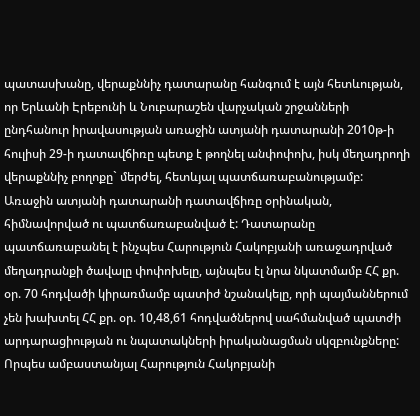պատասխանը, վերաքննիչ դատարանը հանգում է այն հետևության, որ Երևանի Էրեբունի և Նուբարաշեն վարչական շրջանների ընդհանուր իրավասության առաջին ատյանի դատարանի 2010թ-ի հուլիսի 29-ի դատավճիռը պետք է թողնել անփոփոխ, իսկ մեղադրողի վերաքննիչ բողոքը` մերժել, հետևյալ պատճառաբանությամբ:
Առաջին ատյանի դատարանի դատավճիռը օրինական, հիմնավորված ու պատճառաբանված է: Դատարանը պատճառաբանել է ինչպես Հարություն Հակոբյանի առաջադրված մեղադրանքի ծավալը փոփոխելը, այնպես էլ նրա նկատմամբ ՀՀ քր. օր. 70 հոդվածի կիրառմամբ պատիժ նշանակելը, որի պայմաններում չեն խախտել ՀՀ քր. օր. 10,48,61 հոդվածներով սահմանված պատժի արդարացիության ու նպատակների իրականացման սկզբունքները:
Որպես ամբաստանյալ Հարություն Հակոբյանի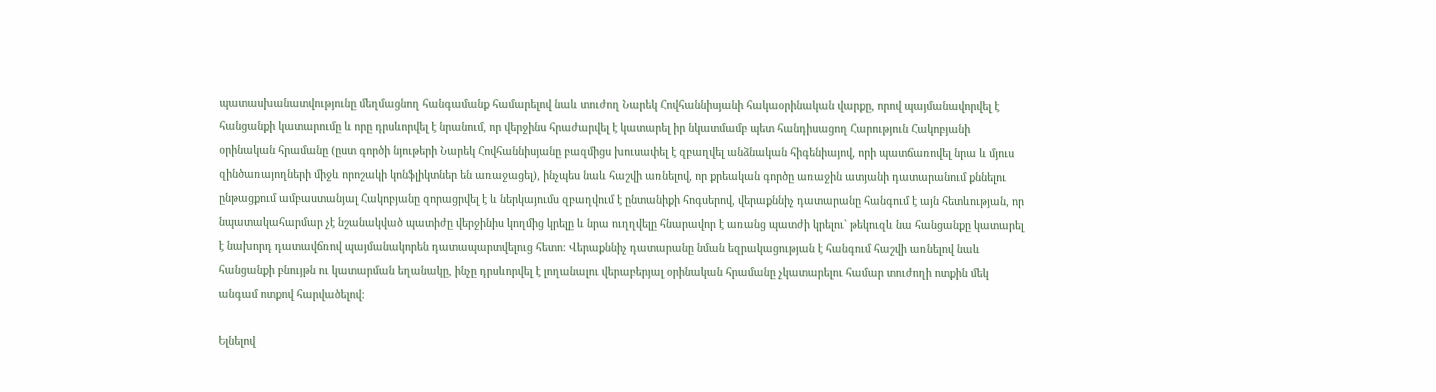պատասխանատվությունը մեղմացնող հանգամանք համարելով նաև տուժող Նարեկ Հովհաննիսյանի հակաօրինական վարքը, որով պայմանավորվել է հանցանքի կատարումը և որը դրսևորվել է նրանում, որ վերջինս հրաժարվել է կատարել իր նկատմամբ պետ հանդիսացող Հարություն Հակոբյանի օրինական հրամանը (ըստ գործի նյութերի Նարեկ Հովհաննիսյանը բազմիցս խուսափել է զբաղվել անձնական հիգենիայով, որի պատճառովել նրա և մյուս զինծառայողների միջև որոշակի կոնֆլիկտներ են առաջացել), ինչպես նաև հաշվի առնելով, որ քրեական գործը առաջին ատյանի դատարանում քննելու ընթացքում ամբաստանյալ Հակոբյանը զորացրվել է և ներկայումս զբաղվում է ընտանիքի հոգսերով, վերաքննիչ դատարանը հանգում է այն հետևության, որ նպատակահարմար չէ նշանակված պատիժը վերջինիս կողմից կրելը և նրա ուղղվելը հնարավոր է առանց պատժի կրելու` թեկուզև նա հանցանքը կատարել է նախորդ դատավճռով պայմանակորեն դատապարտվելուց հետո: Վերաքննիչ դատարանը նման եզրակացության է հանգում հաշվի առնելով նաև հանցանքի բնույթն ու կատարման եղանակը, ինչը դրսևորվել է լողանալու վերաբերյալ օրինական հրամանը չկատարելու համար տուժողի ոտքին մեկ անգամ ոտքով հարվածելով:

Ելնելով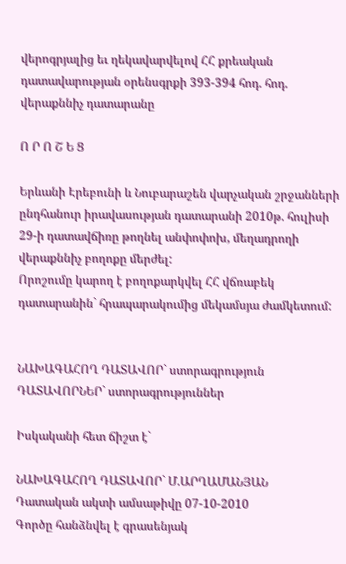վերոգրյալից եւ ղեկավարվելով ՀՀ քրեական դատավարության օրենսգրքի 393-394 հոդ. հոդ. վերաքննիչ դատարանը

Ո Ր Ո Շ Ե Ց

Երևանի Էրեբունի և Նուբարաշեն վարչական շրջանների ընդհանուր իրավասության դատարանի 2010թ. հուլիսի 29-ի դատավճիռը թողնել անփոփոխ, մեղադրողի վերաքննիչ բողոքը մերժել:
Որոշումը կարող է բողոքարկվել ՀՀ վճռաբեկ դատարանին` հրապարակումից մեկամսյա ժամկետում:


ՆԱԽԱԳԱՀՈՂ ԴԱՏԱՎՈՐ` ստորագրություն
ԴԱՏԱՎՈՐՆԵՐ` ստորագրություններ

Իսկականի հետ ճիշտ է`

ՆԱԽԱԳԱՀՈՂ ԴԱՏԱՎՈՐ` Մ.ԱՐՂԱՄԱՆՅԱՆ
Դատական ակտի ամսաթիվը 07-10-2010
Գործը հանձնվել է գրասենյակ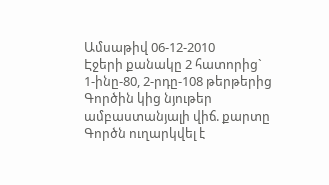Ամսաթիվ 06-12-2010
Էջերի քանակը 2 հատորից` 1-ինը-80, 2-րդը-108 թերթերից
Գործին կից նյութեր ամբաստանյալի վիճ. քարտը
Գործն ուղարկվել է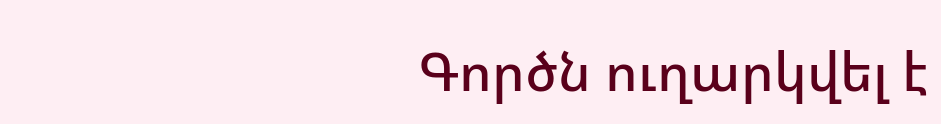Գործն ուղարկվել է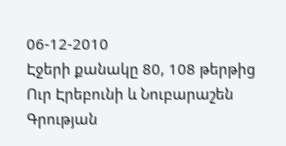06-12-2010
Էջերի քանակը 80, 108 թերթից
Ուր Էրեբունի և Նուբարաշեն
Գրության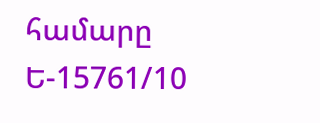համարը Ե-15761/10